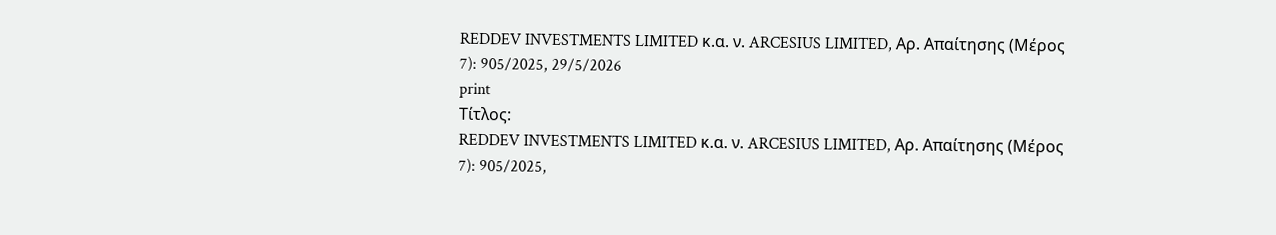REDDEV INVESTMENTS LIMITED κ.α. ν. ARCESIUS LIMITED, Αρ. Απαίτησης (Μέρος 7): 905/2025, 29/5/2026
print
Τίτλος:
REDDEV INVESTMENTS LIMITED κ.α. ν. ARCESIUS LIMITED, Αρ. Απαίτησης (Μέρος 7): 905/2025,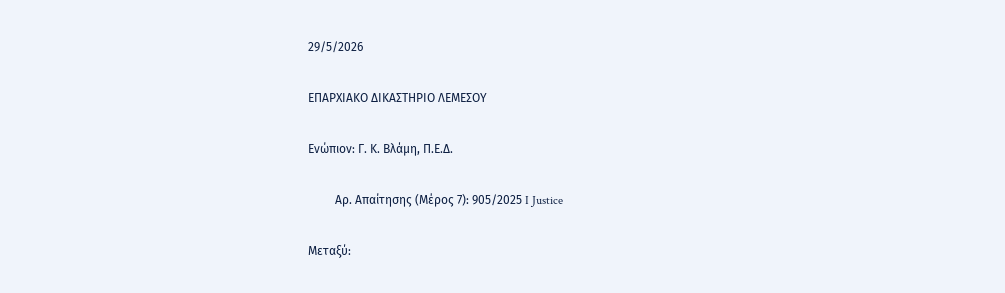29/5/2026

ΕΠΑΡΧΙΑΚΟ ΔΙΚΑΣΤΗΡΙΟ ΛΕΜΕΣΟΥ

Ενώπιον: Γ. Κ. Βλάμη, Π.Ε.Δ.

         Αρ. Απαίτησης (Μέρος 7): 905/2025 I Justice

Μεταξύ: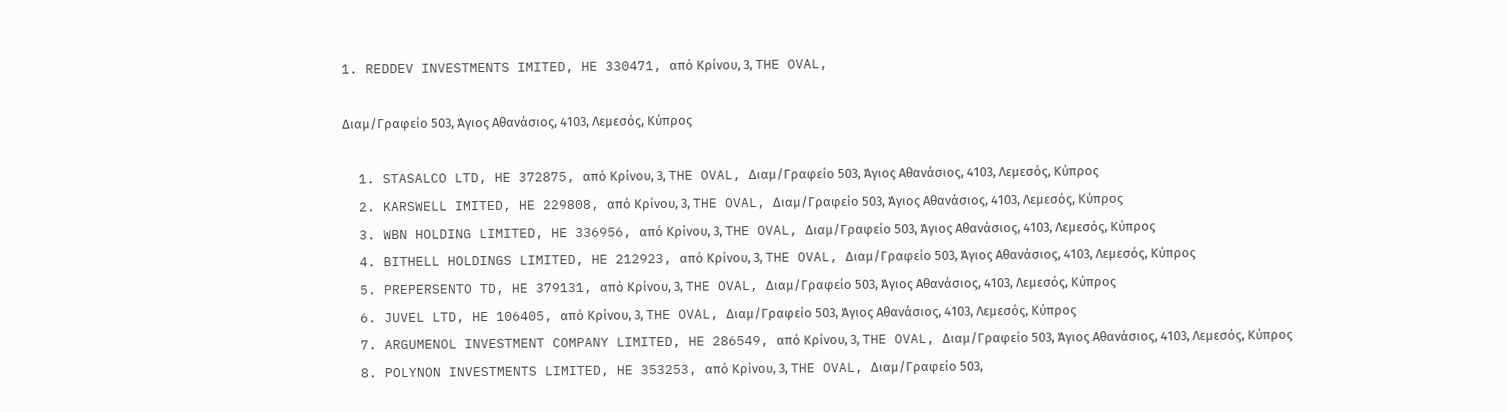1. REDDEV INVESTMENTS IMITED, HE 330471, από Κρίνου, 3, THE OVAL,

Διαμ/Γραφείο 503, Άγιος Αθανάσιος, 4103, Λεμεσός, Κύπρος

  1. STASALCO LTD, HE 372875, από Κρίνου, 3, THE OVAL, Διαμ/Γραφείο 503, Άγιος Αθανάσιος, 4103, Λεμεσός, Κύπρος
  2. KARSWELL IMITED, HE 229808, από Κρίνου, 3, THE OVAL, Διαμ/Γραφείο 503, Άγιος Αθανάσιος, 4103, Λεμεσός, Κύπρος
  3. WBN HOLDING LIMITED, HE 336956, από Κρίνου, 3, THE OVAL, Διαμ/Γραφείο 503, Άγιος Αθανάσιος, 4103, Λεμεσός, Κύπρος
  4. BITHELL HOLDINGS LIMITED, HE 212923, από Κρίνου, 3, THE OVAL, Διαμ/Γραφείο 503, Άγιος Αθανάσιος, 4103, Λεμεσός, Κύπρος
  5. PREPERSENTO TD, HE 379131, από Κρίνου, 3, THE OVAL, Διαμ/Γραφείο 503, Άγιος Αθανάσιος, 4103, Λεμεσός, Κύπρος
  6. JUVEL LTD, HE 106405, από Κρίνου, 3, THE OVAL, Διαμ/Γραφείο 503, Άγιος Αθανάσιος, 4103, Λεμεσός, Κύπρος
  7. ARGUMENOL INVESTMENT COMPANY LIMITED, HE 286549, από Κρίνου, 3, THE OVAL, Διαμ/Γραφείο 503, Άγιος Αθανάσιος, 4103, Λεμεσός, Κύπρος
  8. POLYNON INVESTMENTS LIMITED, HE 353253, από Κρίνου, 3, THE OVAL, Διαμ/Γραφείο 503,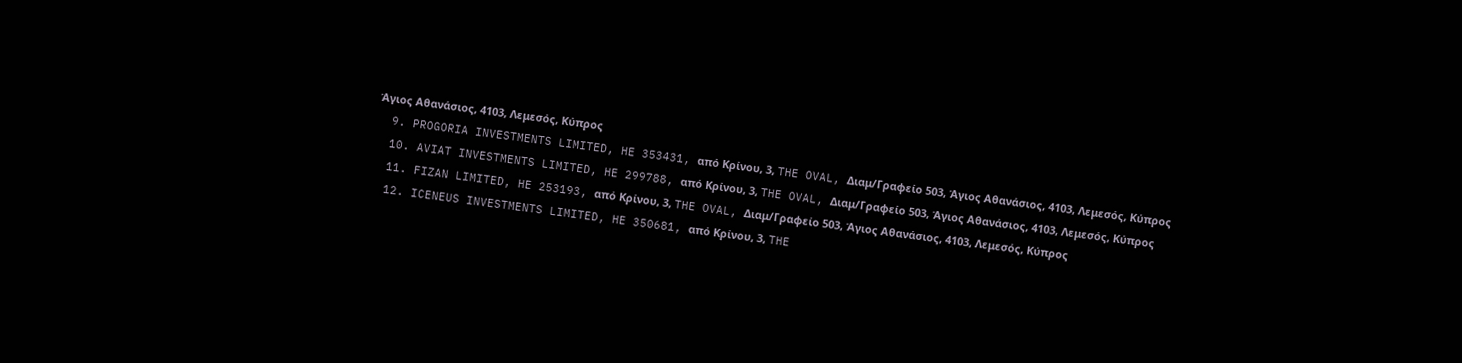Άγιος Αθανάσιος, 4103, Λεμεσός, Κύπρος
  9. PROGORIA INVESTMENTS LIMITED, HE 353431, από Κρίνου, 3, THE OVAL, Διαμ/Γραφείο 503, Άγιος Αθανάσιος, 4103, Λεμεσός, Κύπρος
  10. AVIAT INVESTMENTS LIMITED, HE 299788, από Κρίνου, 3, THE OVAL, Διαμ/Γραφείο 503, Άγιος Αθανάσιος, 4103, Λεμεσός, Κύπρος
  11. FIZAN LIMITED, HE 253193, από Κρίνου, 3, THE OVAL, Διαμ/Γραφείο 503, Άγιος Αθανάσιος, 4103, Λεμεσός, Κύπρος
  12. ICENEUS INVESTMENTS LIMITED, HE 350681, από Κρίνου, 3, THE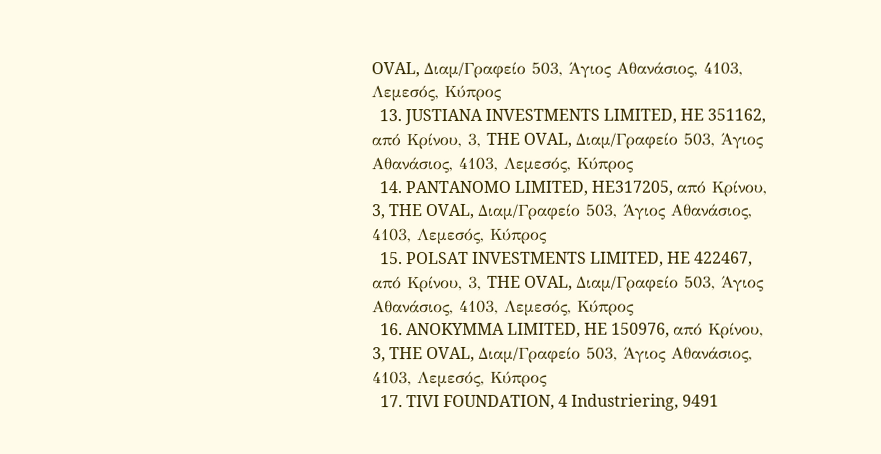OVAL, Διαμ/Γραφείο 503, Άγιος Αθανάσιος, 4103, Λεμεσός, Κύπρος
  13. JUSTIANA INVESTMENTS LIMITED, HE 351162, από Κρίνου, 3, THE OVAL, Διαμ/Γραφείο 503, Άγιος Αθανάσιος, 4103, Λεμεσός, Κύπρος
  14. PANTANOMO LIMITED, HE317205, από Κρίνου, 3, THE OVAL, Διαμ/Γραφείο 503, Άγιος Αθανάσιος, 4103, Λεμεσός, Κύπρος
  15. POLSAT INVESTMENTS LIMITED, HE 422467, από Κρίνου, 3, THE OVAL, Διαμ/Γραφείο 503, Άγιος Αθανάσιος, 4103, Λεμεσός, Κύπρος
  16. ANOKYMMA LIMITED, HE 150976, από Κρίνου, 3, THE OVAL, Διαμ/Γραφείο 503, Άγιος Αθανάσιος, 4103, Λεμεσός, Κύπρος
  17. TIVI FOUNDATION, 4 Industriering, 9491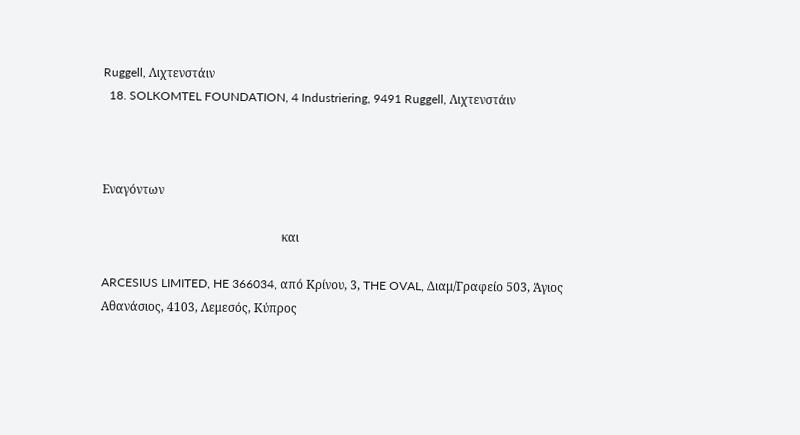Ruggell, Λιχτενστάιν
  18. SOLKOMTEL FOUNDATION, 4 Industriering, 9491 Ruggell, Λιχτενστάιν



Εναγόντων

                                                            και

ARCESIUS LIMITED, HE 366034, από Κρίνου, 3, THE OVAL, Διαμ/Γραφείο 503, Άγιος Αθανάσιος, 4103, Λεμεσός, Κύπρος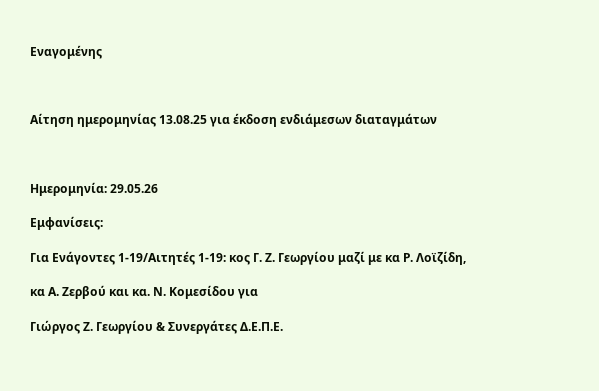Εναγομένης



Αίτηση ημερομηνίας 13.08.25 για έκδοση ενδιάμεσων διαταγμάτων



Ημερομηνία: 29.05.26

Εμφανίσεις:

Για Ενάγοντες 1-19/Αιτητές 1-19: κος Γ. Ζ. Γεωργίου μαζί με κα Ρ. Λοϊζίδη,

κα Α. Ζερβού και κα. Ν. Κομεσίδου για

Γιώργος Ζ. Γεωργίου & Συνεργάτες Δ.Ε.Π.Ε.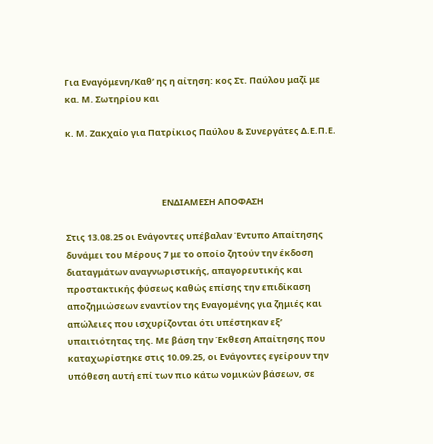Για Εναγόμενη/Καθ’ ης η αίτηση: κος Στ. Παύλου μαζί με κα. Μ. Σωτηρίου και

κ. Μ. Ζακχαίο για Πατρίκιος Παύλου & Συνεργάτες Δ.Ε.Π.Ε.



                                                ΕΝΔΙΑΜΕΣΗ ΑΠΟΦΑΣΗ

Στις 13.08.25 οι Ενάγοντες υπέβαλαν Έντυπο Απαίτησης δυνάμει του Μέρους 7 με το οποίο ζητούν την έκδοση διαταγμάτων αναγνωριστικής, απαγορευτικής και προστακτικής φύσεως καθώς επίσης την επιδίκαση αποζημιώσεων εναντίον της Εναγομένης για ζημιές και απώλειες που ισχυρίζονται ότι υπέστηκαν εξ’ υπαιτιότητας της. Με βάση την Έκθεση Απαίτησης που καταχωρίστηκε στις 10.09.25, οι Ενάγοντες εγείρουν την υπόθεση αυτή επί των πιο κάτω νομικών βάσεων, σε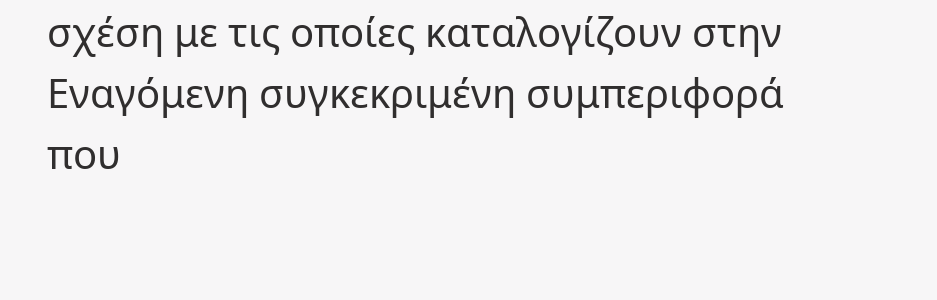σχέση με τις οποίες καταλογίζουν στην Εναγόμενη συγκεκριμένη συμπεριφορά που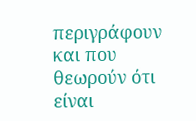περιγράφουν και που θεωρούν ότι είναι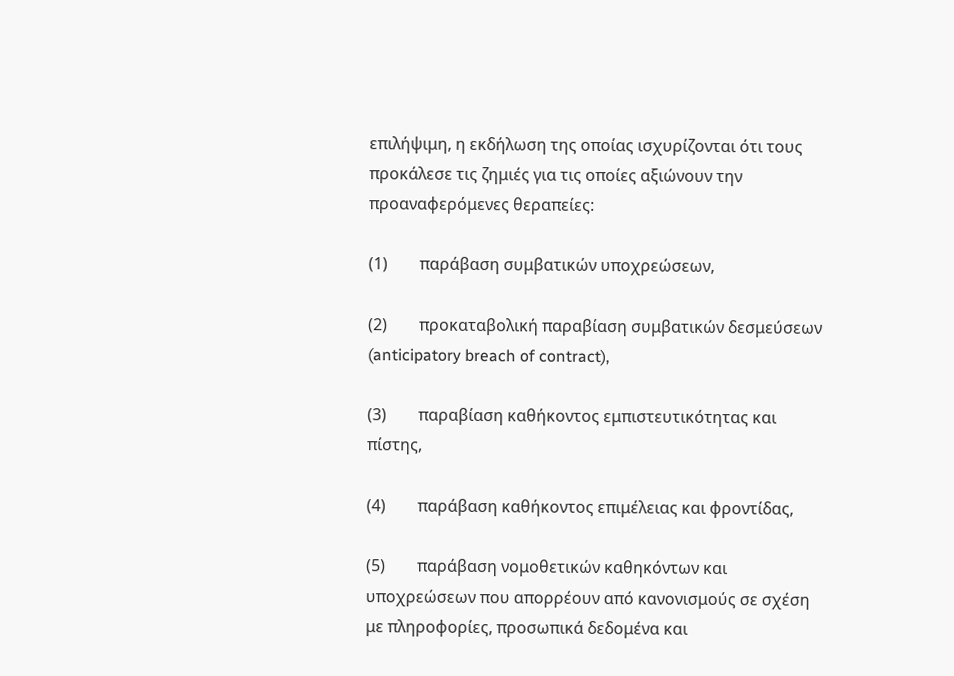επιλήψιμη, η εκδήλωση της οποίας ισχυρίζονται ότι τους προκάλεσε τις ζημιές για τις οποίες αξιώνουν την προαναφερόμενες θεραπείες:

(1)        παράβαση συμβατικών υποχρεώσεων,

(2)        προκαταβολική παραβίαση συμβατικών δεσμεύσεων (anticipatory breach of contract),

(3)        παραβίαση καθήκοντος εμπιστευτικότητας και πίστης,

(4)        παράβαση καθήκοντος επιμέλειας και φροντίδας,

(5)        παράβαση νομοθετικών καθηκόντων και υποχρεώσεων που απορρέουν από κανονισμούς σε σχέση με πληροφορίες, προσωπικά δεδομένα και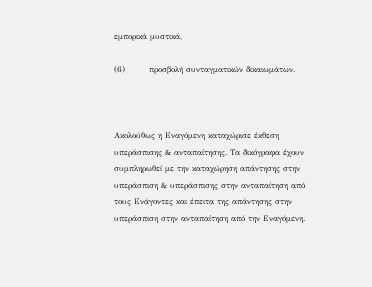εμπορικά μυστικά,

(6)        προσβολή συνταγματικών δικαιωμάτων.



Ακολούθως η Εναγόμενη καταχώρισε έκθεση υπεράσπισης & ανταπαίτησης. Τα δικόγραφα έχουν συμπληρωθεί με την καταχώρηση απάντησης στην υπεράσπιση & υπεράσπισης στην ανταπαίτηση από τους Ενάγοντες και έπειτα της απάντησης στην υπεράσπιση στην ανταπαίτηση από την Εναγόμενη.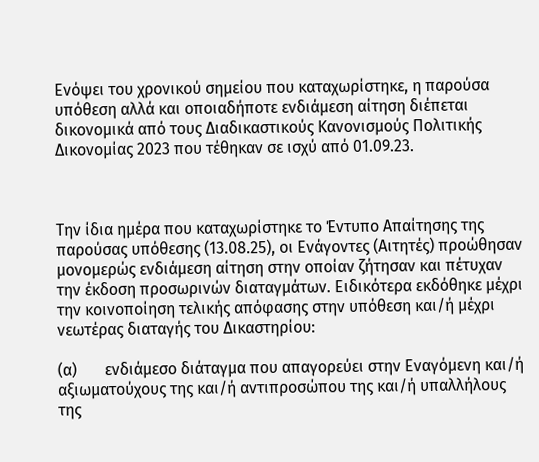Ενόψει του χρονικού σημείου που καταχωρίστηκε, η παρούσα υπόθεση αλλά και οποιαδήποτε ενδιάμεση αίτηση διέπεται δικονομικά από τους Διαδικαστικούς Κανονισμούς Πολιτικής Δικονομίας 2023 που τέθηκαν σε ισχύ από 01.09.23.



Την ίδια ημέρα που καταχωρίστηκε το Έντυπο Απαίτησης της παρούσας υπόθεσης (13.08.25), οι Ενάγοντες (Αιτητές) προώθησαν μονομερώς ενδιάμεση αίτηση στην οποίαν ζήτησαν και πέτυχαν την έκδοση προσωρινών διαταγμάτων. Ειδικότερα εκδόθηκε μέχρι την κοινοποίηση τελικής απόφασης στην υπόθεση και/ή μέχρι νεωτέρας διαταγής του Δικαστηρίου:

(α)       ενδιάμεσο διάταγμα που απαγορεύει στην Εναγόμενη και/ή αξιωματούχους της και/ή αντιπροσώπου της και/ή υπαλλήλους της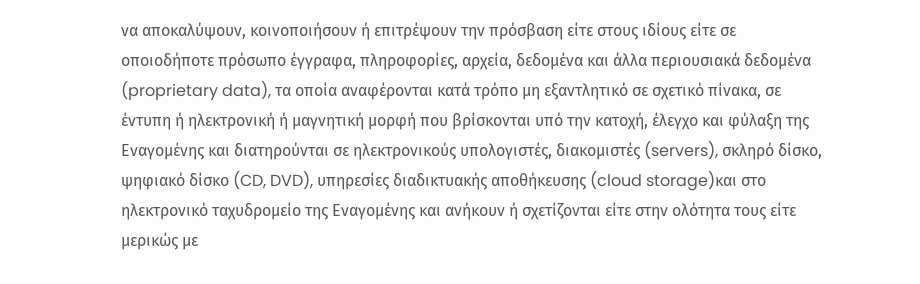να αποκαλύψουν, κοινοποιήσουν ή επιτρέψουν την πρόσβαση είτε στους ιδίους είτε σε οποιοδήποτε πρόσωπο έγγραφα, πληροφορίες, αρχεία, δεδομένα και άλλα περιουσιακά δεδομένα (proprietary data), τα οποία αναφέρονται κατά τρόπο μη εξαντλητικό σε σχετικό πίνακα, σε έντυπη ή ηλεκτρονική ή μαγνητική μορφή που βρίσκονται υπό την κατοχή, έλεγχο και φύλαξη της Εναγομένης και διατηρούνται σε ηλεκτρονικούς υπολογιστές, διακομιστές (servers), σκληρό δίσκο, ψηφιακό δίσκο (CD, DVD), υπηρεσίες διαδικτυακής αποθήκευσης (cloud storage)και στο ηλεκτρονικό ταχυδρομείο της Εναγομένης και ανήκουν ή σχετίζονται είτε στην ολότητα τους είτε μερικώς με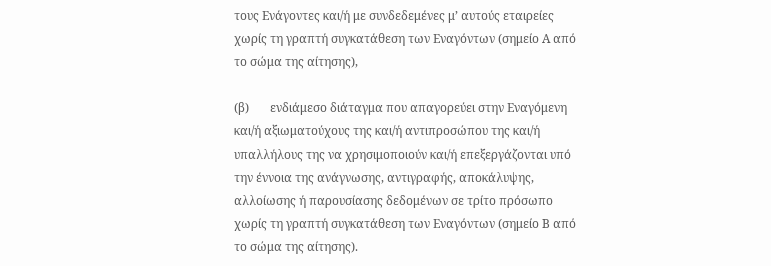τους Ενάγοντες και/ή με συνδεδεμένες μ’ αυτούς εταιρείες χωρίς τη γραπτή συγκατάθεση των Εναγόντων (σημείο Α από το σώμα της αίτησης),

(β)       ενδιάμεσο διάταγμα που απαγορεύει στην Εναγόμενη και/ή αξιωματούχους της και/ή αντιπροσώπου της και/ή υπαλλήλους της να χρησιμοποιούν και/ή επεξεργάζονται υπό την έννοια της ανάγνωσης, αντιγραφής, αποκάλυψης, αλλοίωσης ή παρουσίασης δεδομένων σε τρίτο πρόσωπο χωρίς τη γραπτή συγκατάθεση των Εναγόντων (σημείο Β από το σώμα της αίτησης).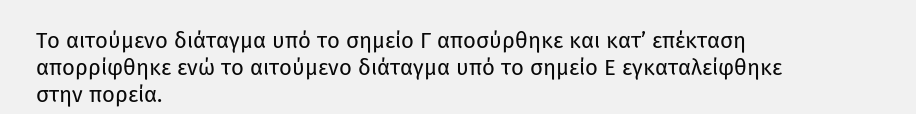Το αιτούμενο διάταγμα υπό το σημείο Γ αποσύρθηκε και κατ’ επέκταση απορρίφθηκε ενώ το αιτούμενο διάταγμα υπό το σημείο Ε εγκαταλείφθηκε στην πορεία.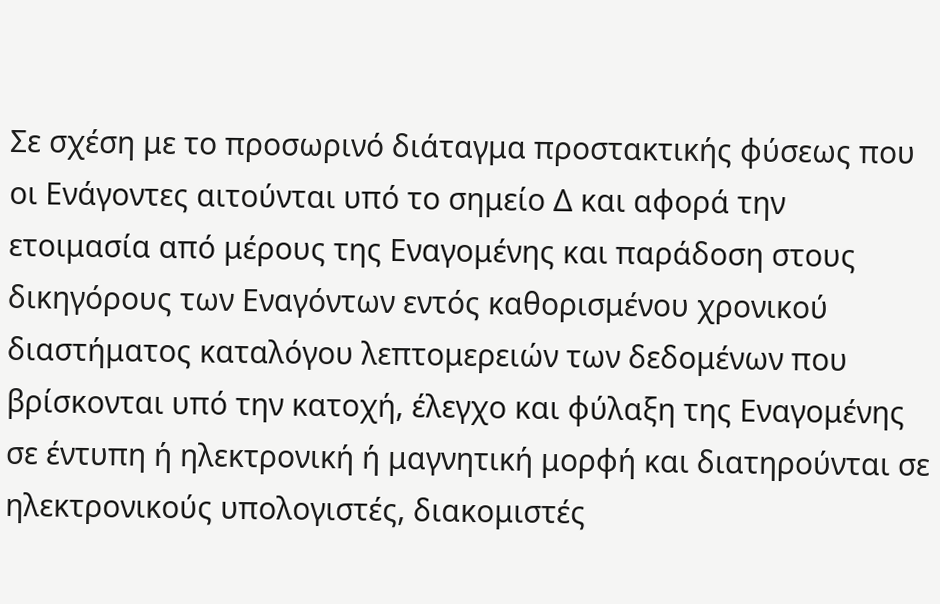Σε σχέση με το προσωρινό διάταγμα προστακτικής φύσεως που οι Ενάγοντες αιτούνται υπό το σημείο Δ και αφορά την ετοιμασία από μέρους της Εναγομένης και παράδοση στους δικηγόρους των Εναγόντων εντός καθορισμένου χρονικού διαστήματος καταλόγου λεπτομερειών των δεδομένων που βρίσκονται υπό την κατοχή, έλεγχο και φύλαξη της Εναγομένης σε έντυπη ή ηλεκτρονική ή μαγνητική μορφή και διατηρούνται σε ηλεκτρονικούς υπολογιστές, διακομιστές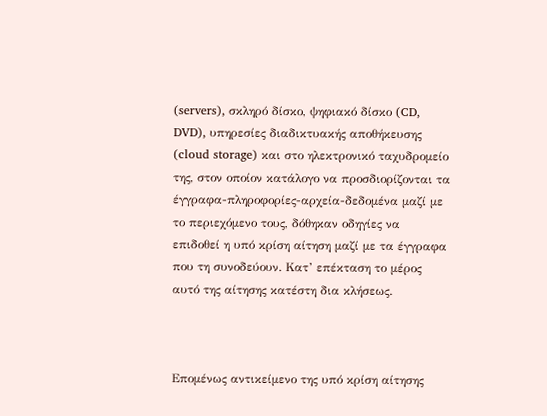(servers), σκληρό δίσκο, ψηφιακό δίσκο (CD, DVD), υπηρεσίες διαδικτυακής αποθήκευσης (cloud storage) και στο ηλεκτρονικό ταχυδρομείο της, στον οποίον κατάλογο να προσδιορίζονται τα έγγραφα-πληροφορίες-αρχεία-δεδομένα μαζί με το περιεχόμενο τους, δόθηκαν οδηγίες να επιδοθεί η υπό κρίση αίτηση μαζί με τα έγγραφα που τη συνοδεύουν. Κατ’ επέκταση το μέρος αυτό της αίτησης κατέστη δια κλήσεως.



Επομένως αντικείμενο της υπό κρίση αίτησης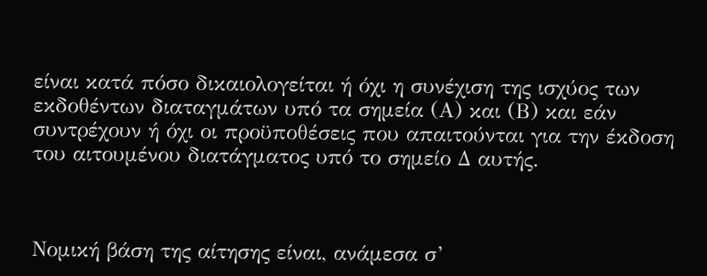είναι κατά πόσο δικαιολογείται ή όχι η συνέχιση της ισχύος των εκδοθέντων διαταγμάτων υπό τα σημεία (Α) και (Β) και εάν συντρέχουν ή όχι οι προϋποθέσεις που απαιτούνται για την έκδοση του αιτουμένου διατάγματος υπό το σημείο Δ αυτής.



Νομική βάση της αίτησης είναι, ανάμεσα σ’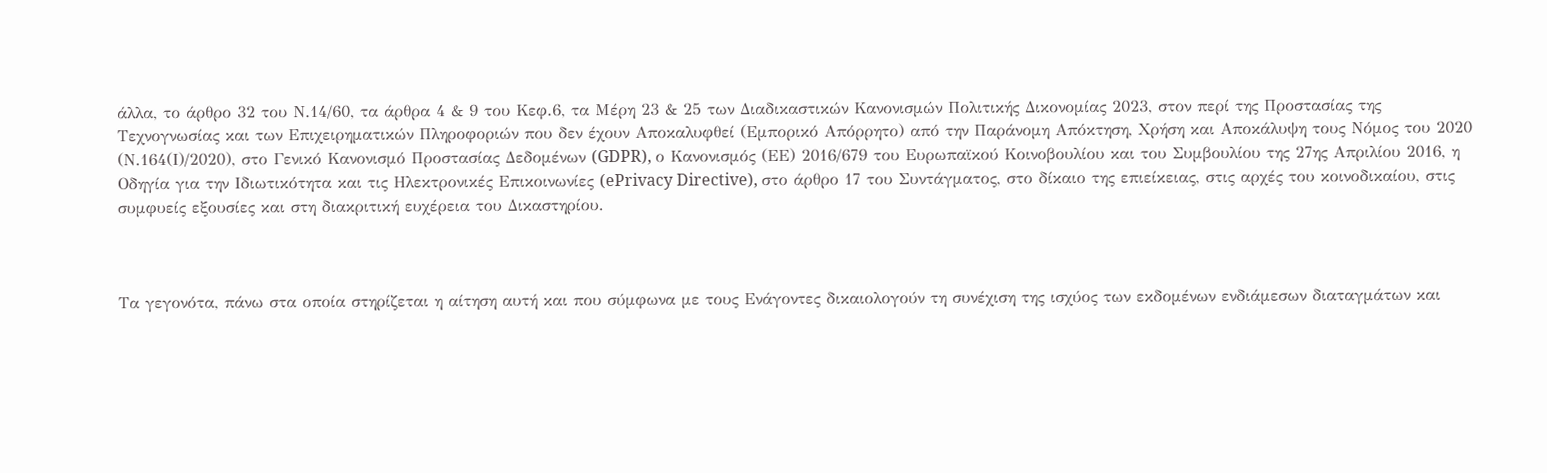άλλα, το άρθρο 32 του Ν.14/60, τα άρθρα 4 & 9 του Κεφ.6, τα Μέρη 23 & 25 των Διαδικαστικών Κανονισμών Πολιτικής Δικονομίας 2023, στον περί της Προστασίας της Τεχνογνωσίας και των Επιχειρηματικών Πληροφοριών που δεν έχουν Αποκαλυφθεί (Εμπορικό Απόρρητο) από την Παράνομη Απόκτηση, Χρήση και Αποκάλυψη τους Νόμος του 2020 (Ν.164(Ι)/2020), στο Γενικό Κανονισμό Προστασίας Δεδομένων (GDPR), ο Κανονισμός (ΕΕ) 2016/679 του Ευρωπαϊκού Κοινοβουλίου και του Συμβουλίου της 27ης Απριλίου 2016, η Οδηγία για την Ιδιωτικότητα και τις Ηλεκτρονικές Επικοινωνίες (ePrivacy Directive), στο άρθρο 17 του Συντάγματος, στο δίκαιο της επιείκειας, στις αρχές του κοινοδικαίου, στις συμφυείς εξουσίες και στη διακριτική ευχέρεια του Δικαστηρίου.



Τα γεγονότα, πάνω στα οποία στηρίζεται η αίτηση αυτή και που σύμφωνα με τους Ενάγοντες δικαιολογούν τη συνέχιση της ισχύος των εκδομένων ενδιάμεσων διαταγμάτων και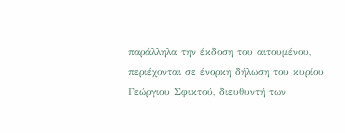παράλληλα την έκδοση του αιτουμένου, περιέχονται σε ένορκη δήλωση του κυρίου Γεώργιου Σφικτού, διευθυντή των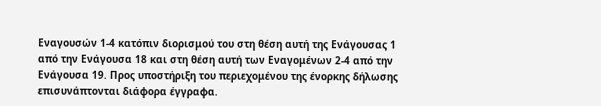Εναγουσών 1-4 κατόπιν διορισμού του στη θέση αυτή της Ενάγουσας 1 από την Ενάγουσα 18 και στη θέση αυτή των Εναγομένων 2-4 από την Ενάγουσα 19. Προς υποστήριξη του περιεχομένου της ένορκης δήλωσης επισυνάπτονται διάφορα έγγραφα.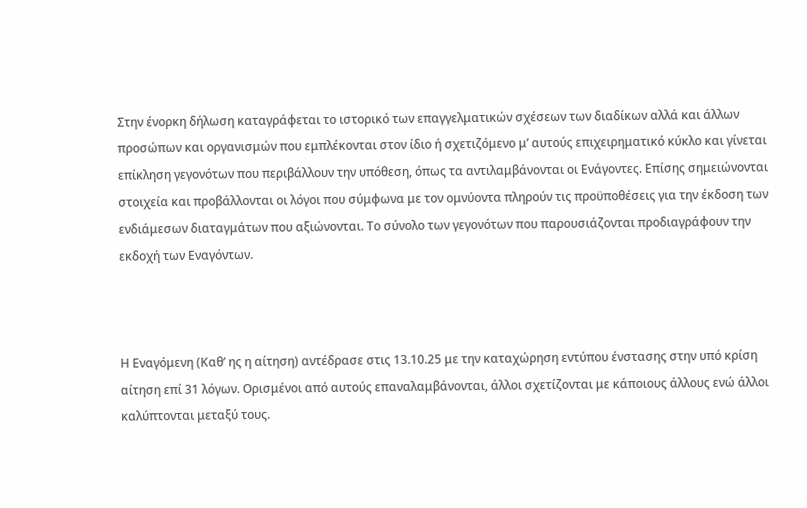Στην ένορκη δήλωση καταγράφεται το ιστορικό των επαγγελματικών σχέσεων των διαδίκων αλλά και άλλων προσώπων και οργανισμών που εμπλέκονται στον ίδιο ή σχετιζόμενο μ’ αυτούς επιχειρηματικό κύκλο και γίνεται επίκληση γεγονότων που περιβάλλουν την υπόθεση, όπως τα αντιλαμβάνονται οι Ενάγοντες. Επίσης σημειώνονται στοιχεία και προβάλλονται οι λόγοι που σύμφωνα με τον ομνύοντα πληρούν τις προϋποθέσεις για την έκδοση των ενδιάμεσων διαταγμάτων που αξιώνονται. Το σύνολο των γεγονότων που παρουσιάζονται προδιαγράφουν την εκδοχή των Εναγόντων.



Η Εναγόμενη (Καθ’ ης η αίτηση) αντέδρασε στις 13.10.25 με την καταχώρηση εντύπου ένστασης στην υπό κρίση αίτηση επί 31 λόγων. Ορισμένοι από αυτούς επαναλαμβάνονται, άλλοι σχετίζονται με κάποιους άλλους ενώ άλλοι καλύπτονται μεταξύ τους.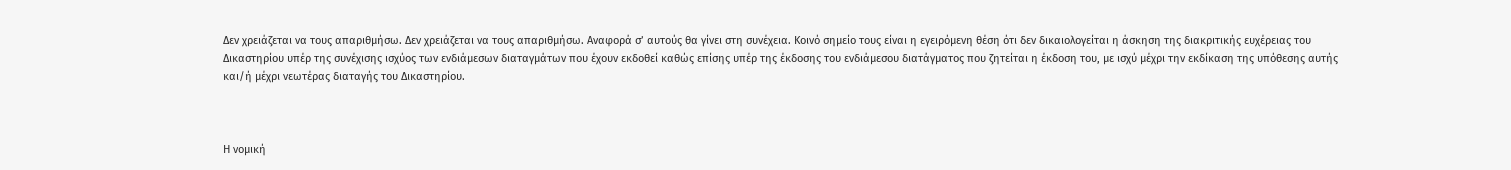Δεν χρειάζεται να τους απαριθμήσω. Δεν χρειάζεται να τους απαριθμήσω. Αναφορά σ’ αυτούς θα γίνει στη συνέχεια. Κοινό σημείο τους είναι η εγειρόμενη θέση ότι δεν δικαιολογείται η άσκηση της διακριτικής ευχέρειας του Δικαστηρίου υπέρ της συνέχισης ισχύος των ενδιάμεσων διαταγμάτων που έχουν εκδοθεί καθώς επίσης υπέρ της έκδοσης του ενδιάμεσου διατάγματος που ζητείται η έκδοση του, με ισχύ μέχρι την εκδίκαση της υπόθεσης αυτής και/ή μέχρι νεωτέρας διαταγής του Δικαστηρίου.



Η νομική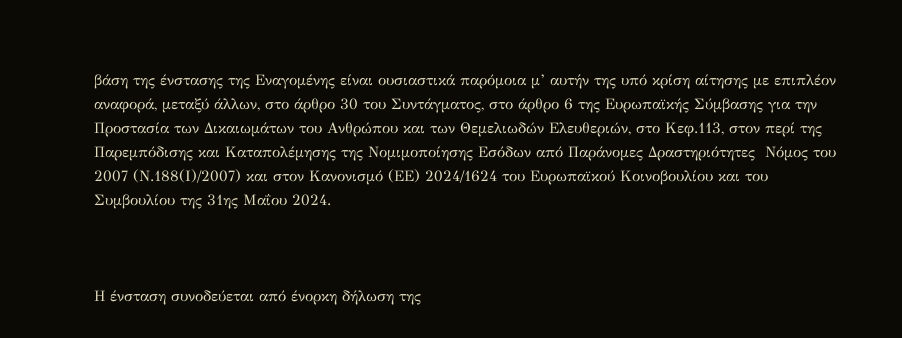βάση της ένστασης της Εναγομένης είναι ουσιαστικά παρόμοια μ’ αυτήν της υπό κρίση αίτησης με επιπλέον αναφορά, μεταξύ άλλων, στο άρθρο 30 του Συντάγματος, στο άρθρο 6 της Ευρωπαϊκής Σύμβασης για την Προστασία των Δικαιωμάτων του Ανθρώπου και των Θεμελιωδών Ελευθεριών, στο Κεφ.113, στον περί της Παρεμπόδισης και Καταπολέμησης της Νομιμοποίησης Εσόδων από Παράνομες Δραστηριότητες  Νόμος του 2007 (Ν.188(Ι)/2007) και στον Κανονισμό (ΕΕ) 2024/1624 του Ευρωπαϊκού Κοινοβουλίου και του Συμβουλίου της 31ης Μαΐου 2024.



Η ένσταση συνοδεύεται από ένορκη δήλωση της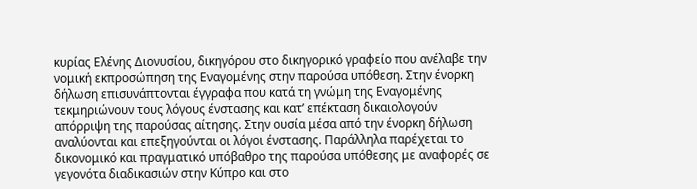κυρίας Ελένης Διονυσίου, δικηγόρου στο δικηγορικό γραφείο που ανέλαβε την νομική εκπροσώπηση της Εναγομένης στην παρούσα υπόθεση. Στην ένορκη δήλωση επισυνάπτονται έγγραφα που κατά τη γνώμη της Εναγομένης τεκμηριώνουν τους λόγους ένστασης και κατ’ επέκταση δικαιολογούν απόρριψη της παρούσας αίτησης. Στην ουσία μέσα από την ένορκη δήλωση αναλύονται και επεξηγούνται οι λόγοι ένστασης. Παράλληλα παρέχεται το δικονομικό και πραγματικό υπόβαθρο της παρούσα υπόθεσης με αναφορές σε γεγονότα διαδικασιών στην Κύπρο και στο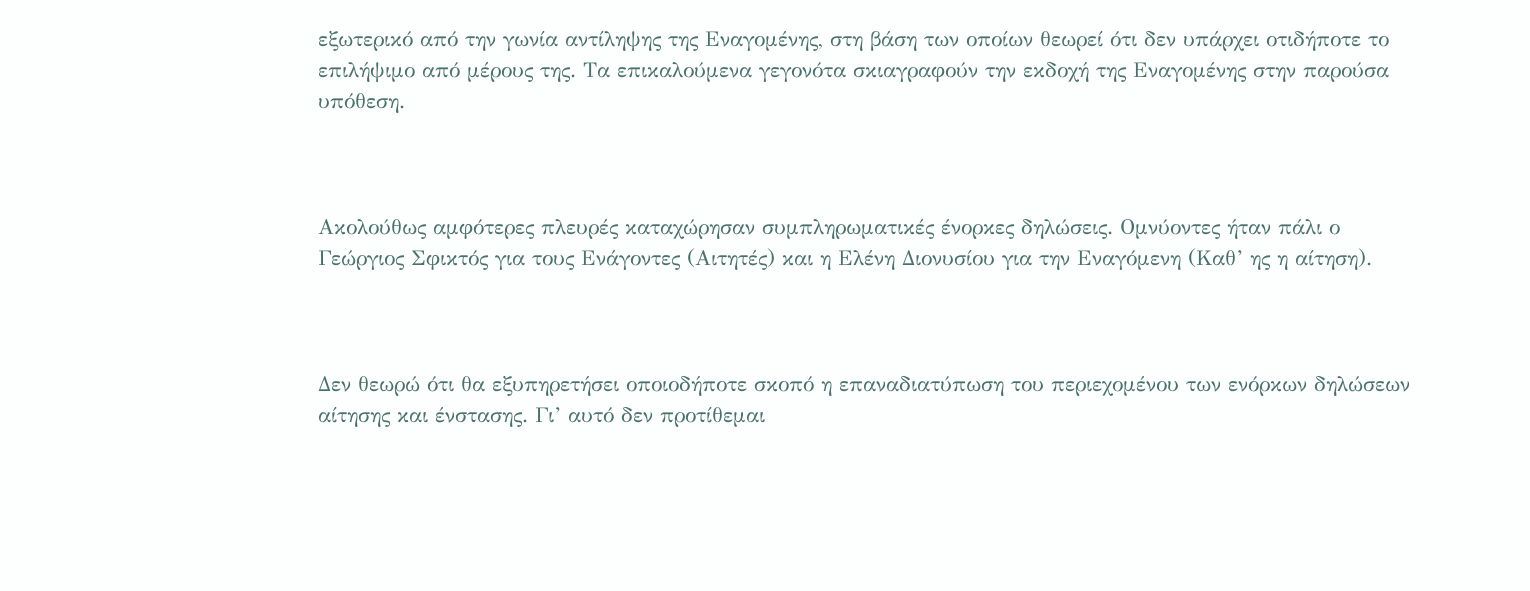εξωτερικό από την γωνία αντίληψης της Εναγομένης, στη βάση των οποίων θεωρεί ότι δεν υπάρχει οτιδήποτε το επιλήψιμο από μέρους της. Τα επικαλούμενα γεγονότα σκιαγραφούν την εκδοχή της Εναγομένης στην παρούσα υπόθεση.



Ακολούθως αμφότερες πλευρές καταχώρησαν συμπληρωματικές ένορκες δηλώσεις. Ομνύοντες ήταν πάλι ο Γεώργιος Σφικτός για τους Ενάγοντες (Αιτητές) και η Ελένη Διονυσίου για την Εναγόμενη (Καθ’ ης η αίτηση).



Δεν θεωρώ ότι θα εξυπηρετήσει οποιοδήποτε σκοπό η επαναδιατύπωση του περιεχομένου των ενόρκων δηλώσεων αίτησης και ένστασης. Γι’ αυτό δεν προτίθεμαι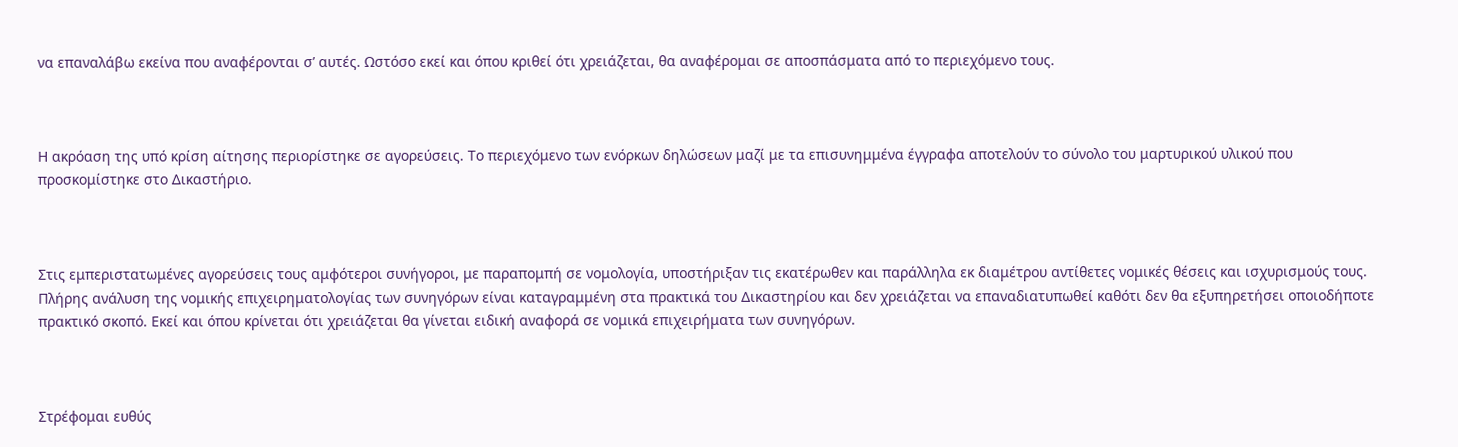να επαναλάβω εκείνα που αναφέρονται σ’ αυτές. Ωστόσο εκεί και όπου κριθεί ότι χρειάζεται, θα αναφέρομαι σε αποσπάσματα από το περιεχόμενο τους.



Η ακρόαση της υπό κρίση αίτησης περιορίστηκε σε αγορεύσεις. Το περιεχόμενο των ενόρκων δηλώσεων μαζί με τα επισυνημμένα έγγραφα αποτελούν το σύνολο του μαρτυρικού υλικού που προσκομίστηκε στο Δικαστήριο.



Στις εμπεριστατωμένες αγορεύσεις τους αμφότεροι συνήγοροι, με παραπομπή σε νομολογία, υποστήριξαν τις εκατέρωθεν και παράλληλα εκ διαμέτρου αντίθετες νομικές θέσεις και ισχυρισμούς τους. Πλήρης ανάλυση της νομικής επιχειρηματολογίας των συνηγόρων είναι καταγραμμένη στα πρακτικά του Δικαστηρίου και δεν χρειάζεται να επαναδιατυπωθεί καθότι δεν θα εξυπηρετήσει οποιοδήποτε πρακτικό σκοπό. Εκεί και όπου κρίνεται ότι χρειάζεται θα γίνεται ειδική αναφορά σε νομικά επιχειρήματα των συνηγόρων.



Στρέφομαι ευθύς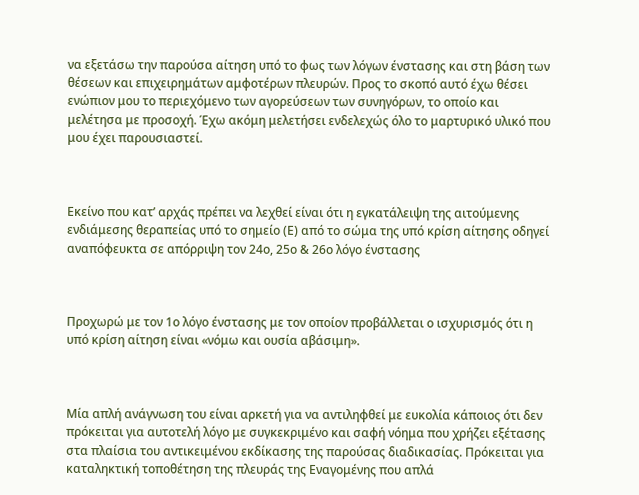να εξετάσω την παρούσα αίτηση υπό το φως των λόγων ένστασης και στη βάση των θέσεων και επιχειρημάτων αμφοτέρων πλευρών. Προς το σκοπό αυτό έχω θέσει ενώπιον μου το περιεχόμενο των αγορεύσεων των συνηγόρων, το οποίο και μελέτησα με προσοχή. Έχω ακόμη μελετήσει ενδελεχώς όλο το μαρτυρικό υλικό που μου έχει παρουσιαστεί.



Εκείνο που κατ’ αρχάς πρέπει να λεχθεί είναι ότι η εγκατάλειψη της αιτούμενης ενδιάμεσης θεραπείας υπό το σημείο (Ε) από το σώμα της υπό κρίση αίτησης οδηγεί αναπόφευκτα σε απόρριψη τον 24ο, 25ο & 26ο λόγο ένστασης



Προχωρώ με τον 1ο λόγο ένστασης με τον οποίον προβάλλεται ο ισχυρισμός ότι η υπό κρίση αίτηση είναι «νόμω και ουσία αβάσιμη».



Μία απλή ανάγνωση του είναι αρκετή για να αντιληφθεί με ευκολία κάποιος ότι δεν πρόκειται για αυτοτελή λόγο με συγκεκριμένο και σαφή νόημα που χρήζει εξέτασης στα πλαίσια του αντικειμένου εκδίκασης της παρούσας διαδικασίας. Πρόκειται για καταληκτική τοποθέτηση της πλευράς της Εναγομένης που απλά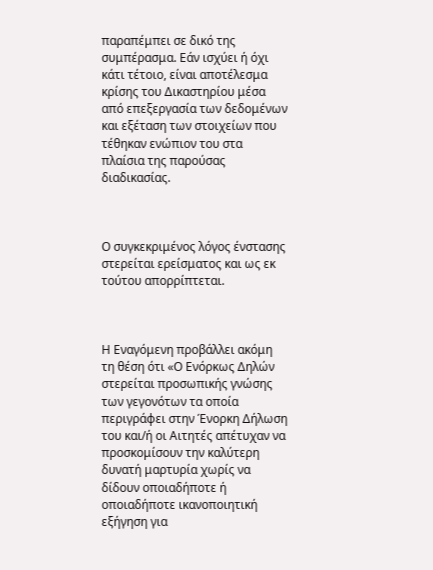παραπέμπει σε δικό της συμπέρασμα. Εάν ισχύει ή όχι κάτι τέτοιο, είναι αποτέλεσμα κρίσης του Δικαστηρίου μέσα από επεξεργασία των δεδομένων και εξέταση των στοιχείων που τέθηκαν ενώπιον του στα πλαίσια της παρούσας διαδικασίας.



Ο συγκεκριμένος λόγος ένστασης στερείται ερείσματος και ως εκ τούτου απορρίπτεται.



Η Εναγόμενη προβάλλει ακόμη τη θέση ότι «Ο Ενόρκως Δηλών στερείται προσωπικής γνώσης των γεγονότων τα οποία περιγράφει στην Ένορκη Δήλωση του και/ή οι Αιτητές απέτυχαν να προσκομίσουν την καλύτερη δυνατή μαρτυρία χωρίς να δίδουν οποιαδήποτε ή οποιαδήποτε ικανοποιητική εξήγηση για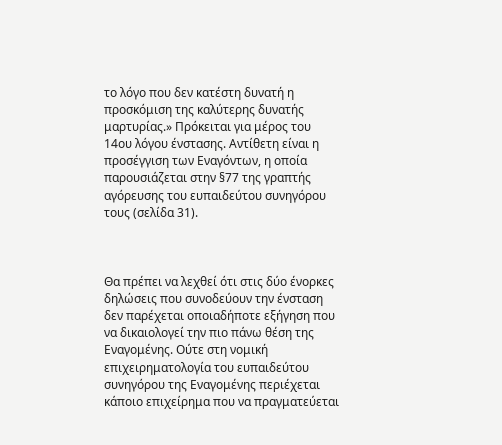το λόγο που δεν κατέστη δυνατή η προσκόμιση της καλύτερης δυνατής μαρτυρίας.» Πρόκειται για μέρος του 14ου λόγου ένστασης. Αντίθετη είναι η προσέγγιση των Εναγόντων, η οποία παρουσιάζεται στην §77 της γραπτής αγόρευσης του ευπαιδεύτου συνηγόρου τους (σελίδα 31).



Θα πρέπει να λεχθεί ότι στις δύο ένορκες δηλώσεις που συνοδεύουν την ένσταση δεν παρέχεται οποιαδήποτε εξήγηση που να δικαιολογεί την πιο πάνω θέση της Εναγομένης. Ούτε στη νομική επιχειρηματολογία του ευπαιδεύτου συνηγόρου της Εναγομένης περιέχεται κάποιο επιχείρημα που να πραγματεύεται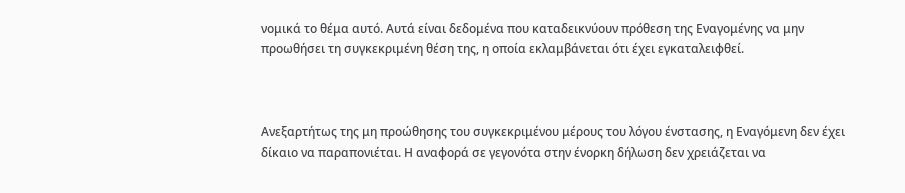νομικά το θέμα αυτό. Αυτά είναι δεδομένα που καταδεικνύουν πρόθεση της Εναγομένης να μην προωθήσει τη συγκεκριμένη θέση της, η οποία εκλαμβάνεται ότι έχει εγκαταλειφθεί.



Ανεξαρτήτως της μη προώθησης του συγκεκριμένου μέρους του λόγου ένστασης, η Εναγόμενη δεν έχει δίκαιο να παραπονιέται. Η αναφορά σε γεγονότα στην ένορκη δήλωση δεν χρειάζεται να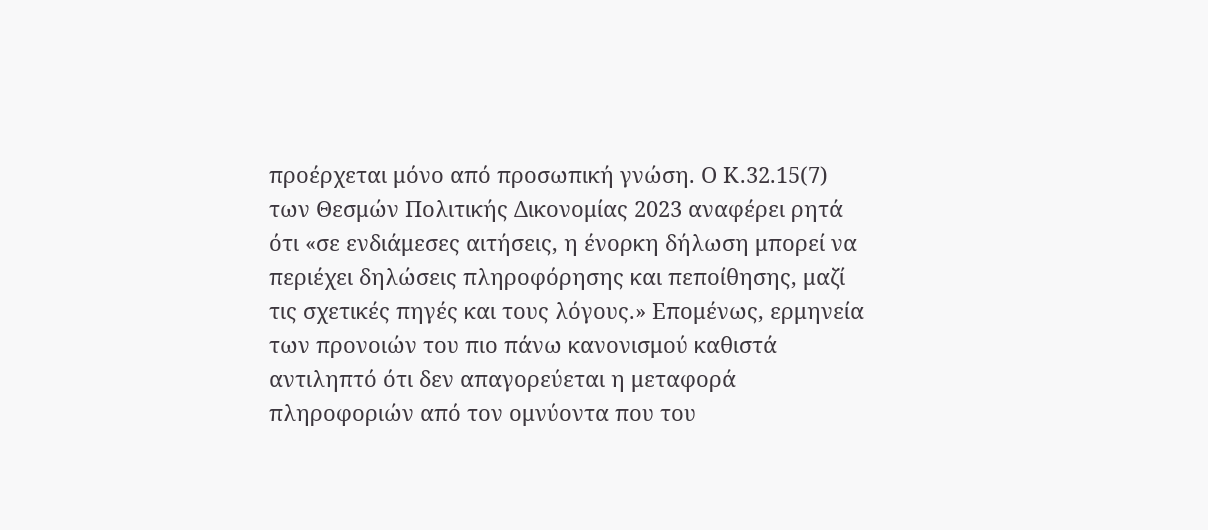προέρχεται μόνο από προσωπική γνώση. Ο Κ.32.15(7) των Θεσμών Πολιτικής Δικονομίας 2023 αναφέρει ρητά ότι «σε ενδιάμεσες αιτήσεις, η ένορκη δήλωση μπορεί να περιέχει δηλώσεις πληροφόρησης και πεποίθησης, μαζί τις σχετικές πηγές και τους λόγους.» Επομένως, ερμηνεία των προνοιών του πιο πάνω κανονισμού καθιστά αντιληπτό ότι δεν απαγορεύεται η μεταφορά πληροφοριών από τον ομνύοντα που του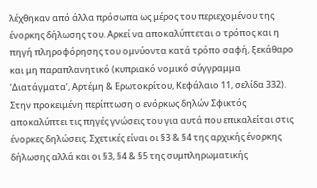λέχθηκαν από άλλα πρόσωπα ως μέρος του περιεχομένου της ένορκης δήλωσης του. Αρκεί να αποκαλύπτεται ο τρόπος και η πηγή πληροφόρησης του ομνύοντα κατά τρόπο σαφή, ξεκάθαρο και μη παραπλανητικό (κυπριακό νομικό σύγγραμμα ‘Διατάγματα’, Αρτέμη & Ερωτοκρίτου, Κεφάλαιο 11, σελίδα 332). Στην προκειμένη περίπτωση ο ενόρκως δηλών Σφικτός αποκαλύπτει τις πηγές γνώσεις του για αυτά που επικαλείται στις ένορκες δηλώσεις. Σχετικές είναι οι §3 & §4 της αρχικής ένορκης δήλωσης αλλά και οι §3, §4 & §5 της συμπληρωματικής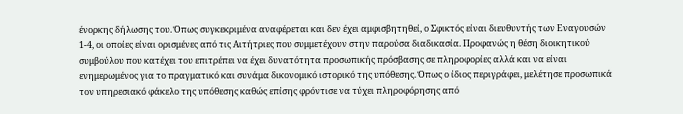ένορκης δήλωσης του. Όπως συγκεκριμένα αναφέρεται και δεν έχει αμφισβητηθεί, ο Σφικτός είναι διευθυντής των Εναγουσών 1-4, οι οποίες είναι ορισμένες από τις Αιτήτριες που συμμετέχουν στην παρούσα διαδικασία. Προφανώς η θέση διοικητικού συμβούλου που κατέχει του επιτρέπει να έχει δυνατότητα προσωπικής πρόσβασης σε πληροφορίες αλλά και να είναι ενημερωμένος για το πραγματικό και συνάμα δικονομικό ιστορικό της υπόθεσης. Όπως ο ίδιος περιγράφει, μελέτησε προσωπικά τον υπηρεσιακό φάκελο της υπόθεσης καθώς επίσης φρόντισε να τύχει πληροφόρησης από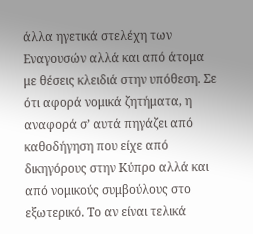άλλα ηγετικά στελέχη των Εναγουσών αλλά και από άτομα με θέσεις κλειδιά στην υπόθεση. Σε ότι αφορά νομικά ζητήματα, η αναφορά σ’ αυτά πηγάζει από καθοδήγηση που είχε από δικηγόρους στην Κύπρο αλλά και από νομικούς συμβούλους στο εξωτερικό. Το αν είναι τελικά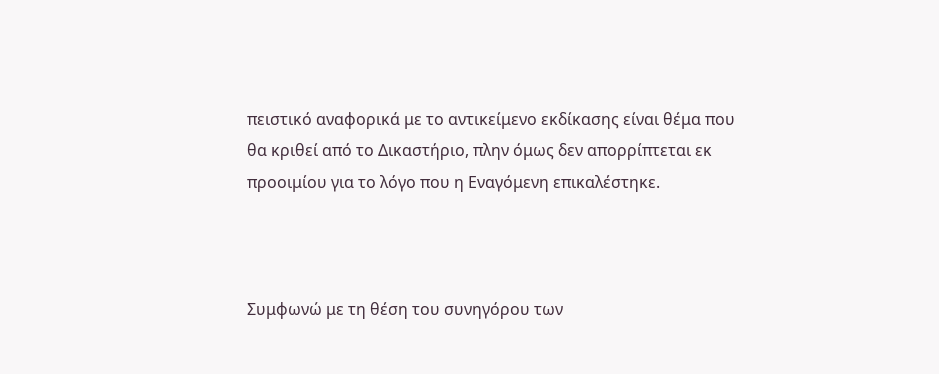πειστικό αναφορικά με το αντικείμενο εκδίκασης είναι θέμα που θα κριθεί από το Δικαστήριο, πλην όμως δεν απορρίπτεται εκ προοιμίου για το λόγο που η Εναγόμενη επικαλέστηκε.



Συμφωνώ με τη θέση του συνηγόρου των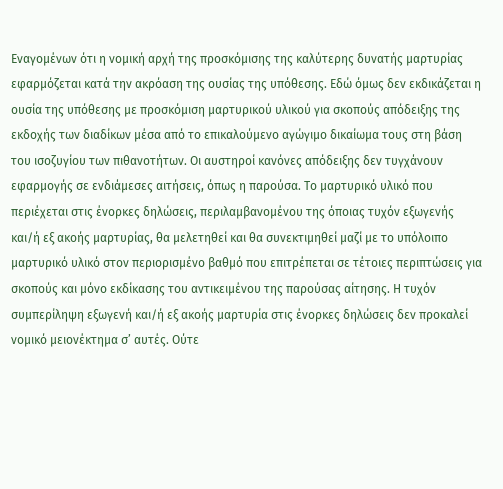Εναγομένων ότι η νομική αρχή της προσκόμισης της καλύτερης δυνατής μαρτυρίας εφαρμόζεται κατά την ακρόαση της ουσίας της υπόθεσης. Εδώ όμως δεν εκδικάζεται η ουσία της υπόθεσης με προσκόμιση μαρτυρικού υλικού για σκοπούς απόδειξης της εκδοχής των διαδίκων μέσα από το επικαλούμενο αγώγιμο δικαίωμα τους στη βάση του ισοζυγίου των πιθανοτήτων. Οι αυστηροί κανόνες απόδειξης δεν τυγχάνουν εφαρμογής σε ενδιάμεσες αιτήσεις, όπως η παρούσα. Το μαρτυρικό υλικό που περιέχεται στις ένορκες δηλώσεις, περιλαμβανομένου της όποιας τυχόν εξωγενής και/ή εξ ακοής μαρτυρίας, θα μελετηθεί και θα συνεκτιμηθεί μαζί με το υπόλοιπο μαρτυρικό υλικό στον περιορισμένο βαθμό που επιτρέπεται σε τέτοιες περιπτώσεις για σκοπούς και μόνο εκδίκασης του αντικειμένου της παρούσας αίτησης. Η τυχόν συμπερίληψη εξωγενή και/ή εξ ακοής μαρτυρία στις ένορκες δηλώσεις δεν προκαλεί νομικό μειονέκτημα σ’ αυτές. Ούτε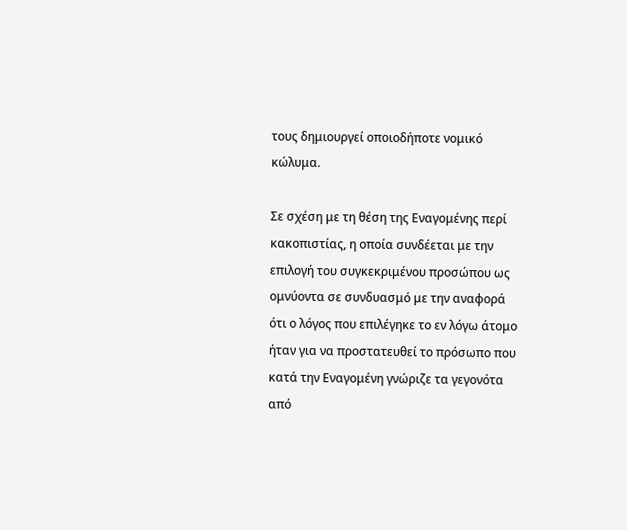τους δημιουργεί οποιοδήποτε νομικό κώλυμα.

Σε σχέση με τη θέση της Εναγομένης περί κακοπιστίας, η οποία συνδέεται με την επιλογή του συγκεκριμένου προσώπου ως ομνύοντα σε συνδυασμό με την αναφορά ότι ο λόγος που επιλέγηκε το εν λόγω άτομο ήταν για να προστατευθεί το πρόσωπο που κατά την Εναγομένη γνώριζε τα γεγονότα από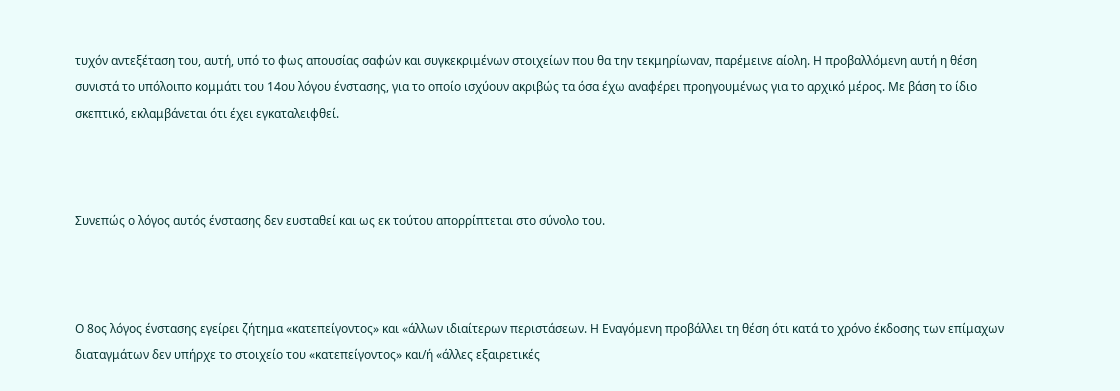τυχόν αντεξέταση του, αυτή, υπό το φως απουσίας σαφών και συγκεκριμένων στοιχείων που θα την τεκμηρίωναν, παρέμεινε αίολη. Η προβαλλόμενη αυτή η θέση συνιστά το υπόλοιπο κομμάτι του 14ου λόγου ένστασης, για το οποίο ισχύουν ακριβώς τα όσα έχω αναφέρει προηγουμένως για το αρχικό μέρος. Με βάση το ίδιο σκεπτικό, εκλαμβάνεται ότι έχει εγκαταλειφθεί.



Συνεπώς ο λόγος αυτός ένστασης δεν ευσταθεί και ως εκ τούτου απορρίπτεται στο σύνολο του.



Ο 8ος λόγος ένστασης εγείρει ζήτημα «κατεπείγοντος» και «άλλων ιδιαίτερων περιστάσεων. Η Εναγόμενη προβάλλει τη θέση ότι κατά το χρόνο έκδοσης των επίμαχων διαταγμάτων δεν υπήρχε το στοιχείο του «κατεπείγοντος» και/ή «άλλες εξαιρετικές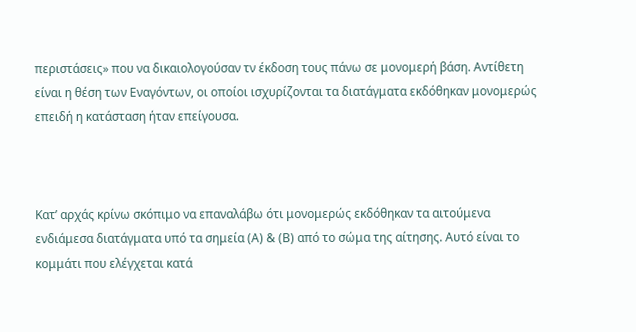περιστάσεις» που να δικαιολογούσαν τν έκδοση τους πάνω σε μονομερή βάση. Αντίθετη είναι η θέση των Εναγόντων, οι οποίοι ισχυρίζονται τα διατάγματα εκδόθηκαν μονομερώς επειδή η κατάσταση ήταν επείγουσα.



Κατ’ αρχάς κρίνω σκόπιμο να επαναλάβω ότι μονομερώς εκδόθηκαν τα αιτούμενα ενδιάμεσα διατάγματα υπό τα σημεία (Α) & (Β) από το σώμα της αίτησης. Αυτό είναι το κομμάτι που ελέγχεται κατά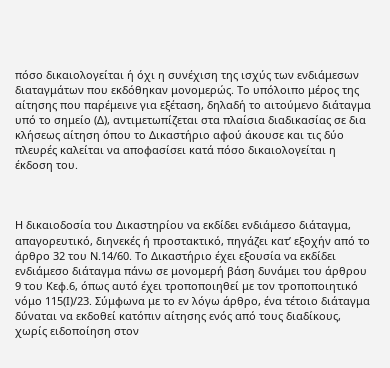πόσο δικαιολογείται ή όχι η συνέχιση της ισχύς των ενδιάμεσων διαταγμάτων που εκδόθηκαν μονομερώς. Το υπόλοιπο μέρος της αίτησης που παρέμεινε για εξέταση, δηλαδή το αιτούμενο διάταγμα υπό το σημείο (Δ), αντιμετωπίζεται στα πλαίσια διαδικασίας σε δια κλήσεως αίτηση όπου το Δικαστήριο αφού άκουσε και τις δύο πλευρές καλείται να αποφασίσει κατά πόσο δικαιολογείται η έκδοση του.



Η δικαιοδοσία του Δικαστηρίου να εκδίδει ενδιάμεσο διάταγμα, απαγορευτικό, διηνεκές ή προστακτικό, πηγάζει κατ’ εξοχήν από το άρθρο 32 του Ν.14/60. Το Δικαστήριο έχει εξουσία να εκδίδει ενδιάμεσο διάταγμα πάνω σε μονομερή βάση δυνάμει του άρθρου 9 του Κεφ.6, όπως αυτό έχει τροποποιηθεί με τον τροποποιητικό νόμο 115(Ι)/23. Σύμφωνα με το εν λόγω άρθρο, ένα τέτοιο διάταγμα δύναται να εκδοθεί κατόπιν αίτησης ενός από τους διαδίκους, χωρίς ειδοποίηση στον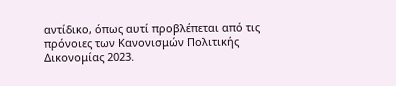αντίδικο, όπως αυτί προβλέπεται από τις πρόνοιες των Κανονισμών Πολιτικής Δικονομίας 2023.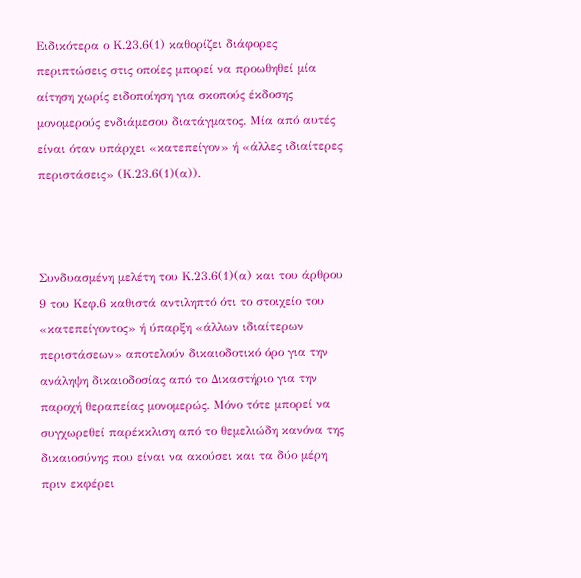Ειδικότερα ο Κ.23.6(1) καθορίζει διάφορες περιπτώσεις στις οποίες μπορεί να προωθηθεί μία αίτηση χωρίς ειδοποίηση για σκοπούς έκδοσης μονομερούς ενδιάμεσου διατάγματος. Μία από αυτές είναι όταν υπάρχει «κατεπείγον» ή «άλλες ιδιαίτερες περιστάσεις» (Κ.23.6(1)(α)).



Συνδυασμένη μελέτη του Κ.23.6(1)(α) και του άρθρου 9 του Κεφ.6 καθιστά αντιληπτό ότι το στοιχείο του «κατεπείγοντος» ή ύπαρξη «άλλων ιδιαίτερων περιστάσεων» αποτελούν δικαιοδοτικό όρο για την ανάληψη δικαιοδοσίας από το Δικαστήριο για την παροχή θεραπείας μονομερώς. Μόνο τότε μπορεί να συγχωρεθεί παρέκκλιση από το θεμελιώδη κανόνα της δικαιοσύνης που είναι να ακούσει και τα δύο μέρη πριν εκφέρει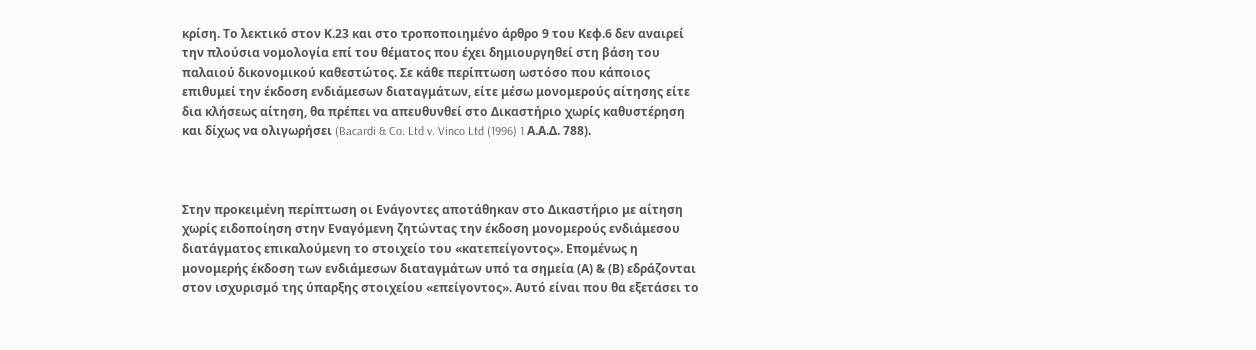κρίση. Το λεκτικό στον Κ.23 και στο τροποποιημένο άρθρο 9 του Κεφ.6 δεν αναιρεί την πλούσια νομολογία επί του θέματος που έχει δημιουργηθεί στη βάση του παλαιού δικονομικού καθεστώτος. Σε κάθε περίπτωση ωστόσο που κάποιος επιθυμεί την έκδοση ενδιάμεσων διαταγμάτων, είτε μέσω μονομερούς αίτησης είτε δια κλήσεως αίτηση, θα πρέπει να απευθυνθεί στο Δικαστήριο χωρίς καθυστέρηση και δίχως να ολιγωρήσει (Bacardi & Co. Ltd v. Vinco Ltd (1996) 1 Α.Α.Δ. 788).



Στην προκειμένη περίπτωση οι Ενάγοντες αποτάθηκαν στο Δικαστήριο με αίτηση χωρίς ειδοποίηση στην Εναγόμενη ζητώντας την έκδοση μονομερούς ενδιάμεσου διατάγματος επικαλούμενη το στοιχείο του «κατεπείγοντος». Επομένως η μονομερής έκδοση των ενδιάμεσων διαταγμάτων υπό τα σημεία (Α) & (Β) εδράζονται στον ισχυρισμό της ύπαρξης στοιχείου «επείγοντος». Αυτό είναι που θα εξετάσει το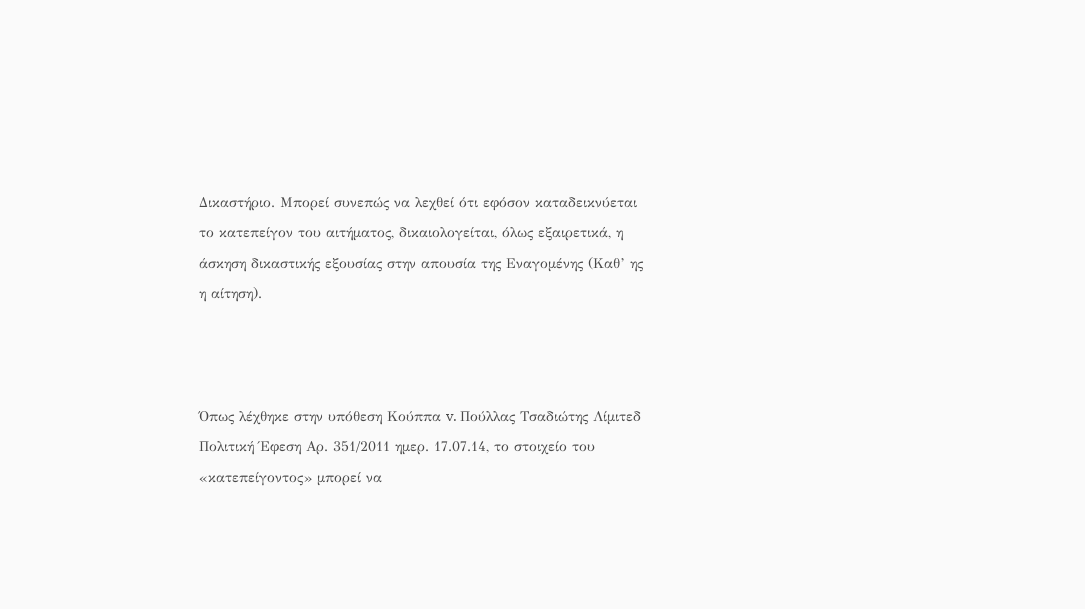Δικαστήριο. Μπορεί συνεπώς να λεχθεί ότι εφόσον καταδεικνύεται το κατεπείγον του αιτήματος, δικαιολογείται, όλως εξαιρετικά, η άσκηση δικαστικής εξουσίας στην απουσία της Εναγομένης (Καθ’ ης η αίτηση).



Όπως λέχθηκε στην υπόθεση Κούππα v. Πούλλας Τσαδιώτης Λίμιτεδ Πολιτική Έφεση Αρ. 351/2011 ημερ. 17.07.14, το στοιχείο του «κατεπείγοντος» μπορεί να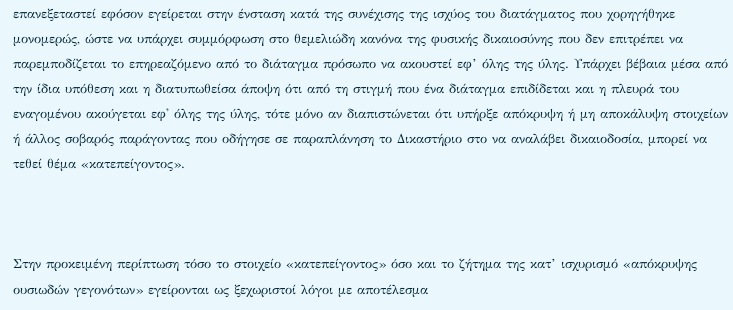επανεξεταστεί εφόσον εγείρεται στην ένσταση κατά της συνέχισης της ισχύος του διατάγματος που χορηγήθηκε μονομερώς, ώστε να υπάρχει συμμόρφωση στο θεμελιώδη κανόνα της φυσικής δικαιοσύνης που δεν επιτρέπει να παρεμποδίζεται το επηρεαζόμενο από το διάταγμα πρόσωπο να ακουστεί εφ’ όλης της ύλης. Υπάρχει βέβαια μέσα από την ίδια υπόθεση και η διατυπωθείσα άποψη ότι από τη στιγμή που ένα διάταγμα επιδίδεται και η πλευρά του εναγομένου ακούγεται εφ' όλης της ύλης, τότε μόνο αν διαπιστώνεται ότι υπήρξε απόκρυψη ή μη αποκάλυψη στοιχείων ή άλλος σοβαρός παράγοντας που οδήγησε σε παραπλάνηση το Δικαστήριο στο να αναλάβει δικαιοδοσία, μπορεί να τεθεί θέμα «κατεπείγοντος».



Στην προκειμένη περίπτωση τόσο το στοιχείο «κατεπείγοντος» όσο και το ζήτημα της κατ’ ισχυρισμό «απόκρυψης ουσιωδών γεγονότων» εγείρονται ως ξεχωριστοί λόγοι με αποτέλεσμα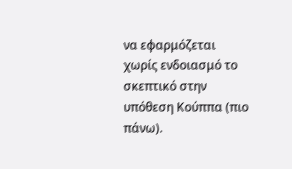να εφαρμόζεται χωρίς ενδοιασμό το σκεπτικό στην υπόθεση Κούππα (πιο πάνω).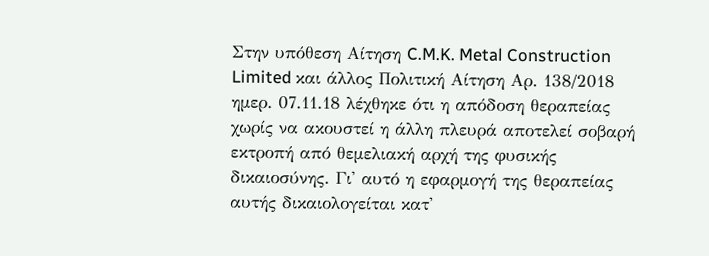Στην υπόθεση Αίτηση C.M.K. Metal Construction Limited και άλλος Πολιτική Αίτηση Αρ. 138/2018 ημερ. 07.11.18 λέχθηκε ότι η απόδοση θεραπείας χωρίς να ακουστεί η άλλη πλευρά αποτελεί σοβαρή εκτροπή από θεμελιακή αρχή της φυσικής δικαιοσύνης. Γι' αυτό η εφαρμογή της θεραπείας αυτής δικαιολογείται κατ'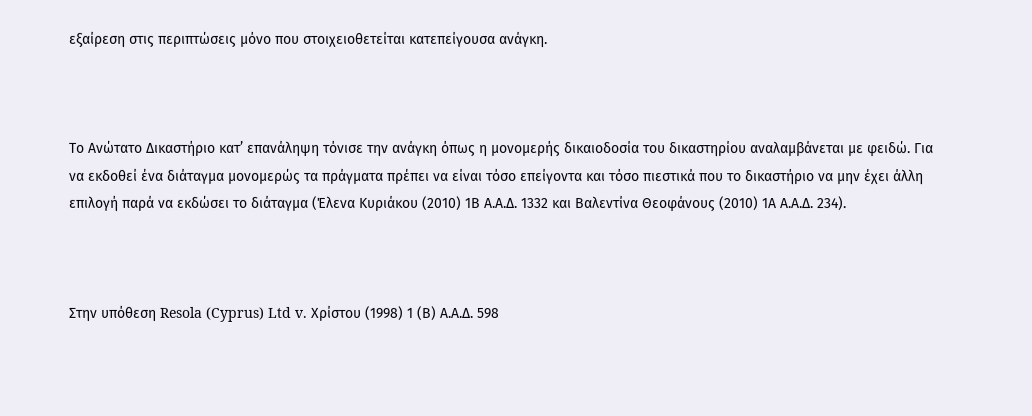εξαίρεση στις περιπτώσεις μόνο που στοιχειοθετείται κατεπείγουσα ανάγκη.



Το Ανώτατο Δικαστήριο κατ’ επανάληψη τόνισε την ανάγκη όπως η μονομερής δικαιοδοσία του δικαστηρίου αναλαμβάνεται με φειδώ. Για να εκδοθεί ένα διάταγμα μονομερώς τα πράγματα πρέπει να είναι τόσο επείγοντα και τόσο πιεστικά που το δικαστήριο να μην έχει άλλη επιλογή παρά να εκδώσει το διάταγμα (Έλενα Κυριάκου (2010) 1Β Α.Α.Δ. 1332 και Βαλεντίνα Θεοφάνους (2010) 1Α Α.Α.Δ. 234).



Στην υπόθεση Resola (Cyprus) Ltd v. Χρίστου (1998) 1 (Β) Α.Α.Δ. 598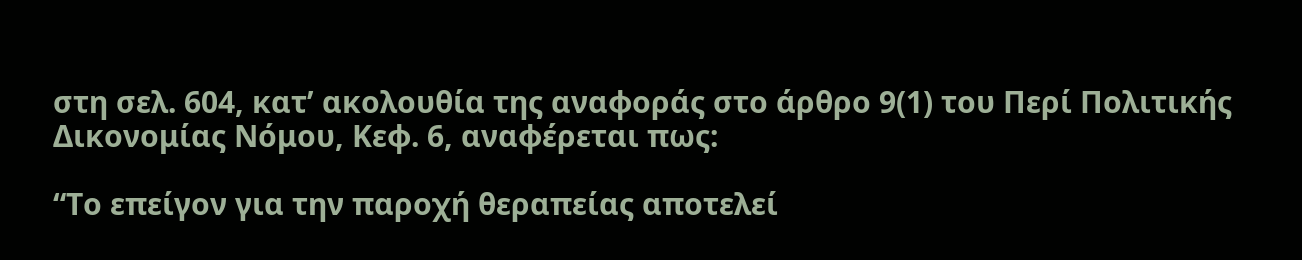στη σελ. 604, κατ’ ακολουθία της αναφοράς στο άρθρο 9(1) του Περί Πολιτικής Δικονομίας Νόμου, Κεφ. 6, αναφέρεται πως:

“Το επείγον για την παροχή θεραπείας αποτελεί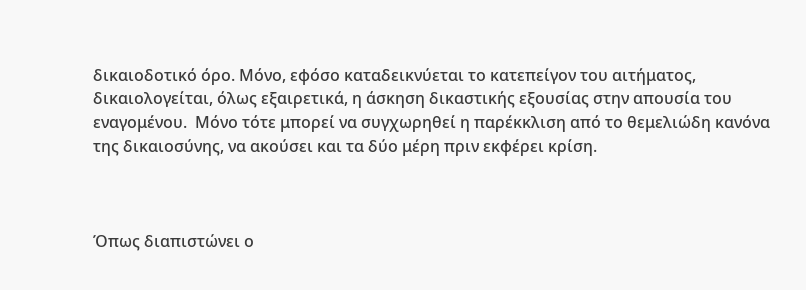δικαιοδοτικό όρο. Μόνο, εφόσο καταδεικνύεται το κατεπείγον του αιτήματος, δικαιολογείται, όλως εξαιρετικά, η άσκηση δικαστικής εξουσίας στην απουσία του εναγομένου.  Μόνο τότε μπορεί να συγχωρηθεί η παρέκκλιση από το θεμελιώδη κανόνα της δικαιοσύνης, να ακούσει και τα δύο μέρη πριν εκφέρει κρίση.



Όπως διαπιστώνει ο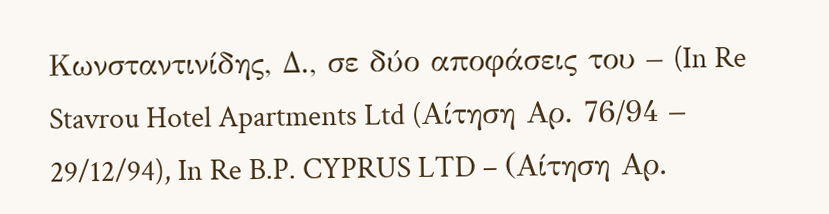Κωνσταντινίδης, Δ., σε δύο αποφάσεις του – (In Re Stavrou Hotel Apartments Ltd (Aίτηση Αρ. 76/94 – 29/12/94), In Re B.P. CYPRUS LTD – (Αίτηση Αρ.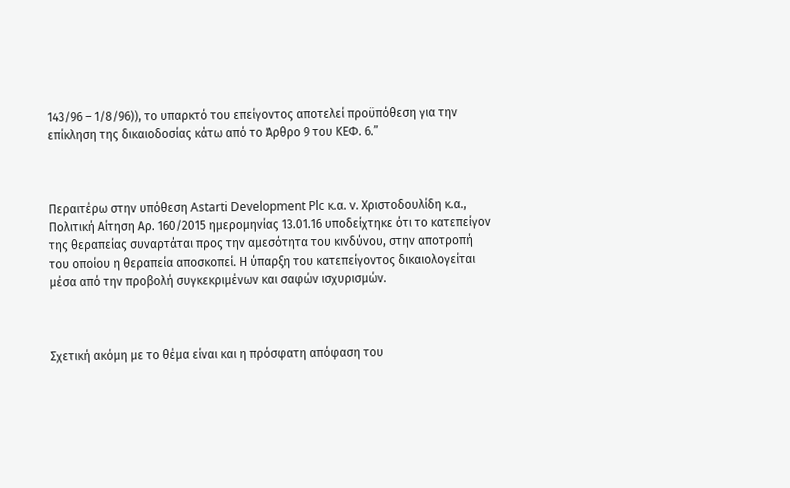143/96 – 1/8/96)), το υπαρκτό του επείγοντος αποτελεί προϋπόθεση για την επίκληση της δικαιοδοσίας κάτω από το Άρθρο 9 του ΚΕΦ. 6.”



Περαιτέρω στην υπόθεση Astarti Development Plc κ.α. v. Χριστοδουλίδη κ.α., Πολιτική Αίτηση Αρ. 160/2015 ημερομηνίας 13.01.16 υποδείχτηκε ότι το κατεπείγον της θεραπείας συναρτάται προς την αμεσότητα του κινδύνου, στην αποτροπή του οποίου η θεραπεία αποσκοπεί. Η ύπαρξη του κατεπείγοντος δικαιολογείται μέσα από την προβολή συγκεκριμένων και σαφών ισχυρισμών.



Σχετική ακόμη με το θέμα είναι και η πρόσφατη απόφαση του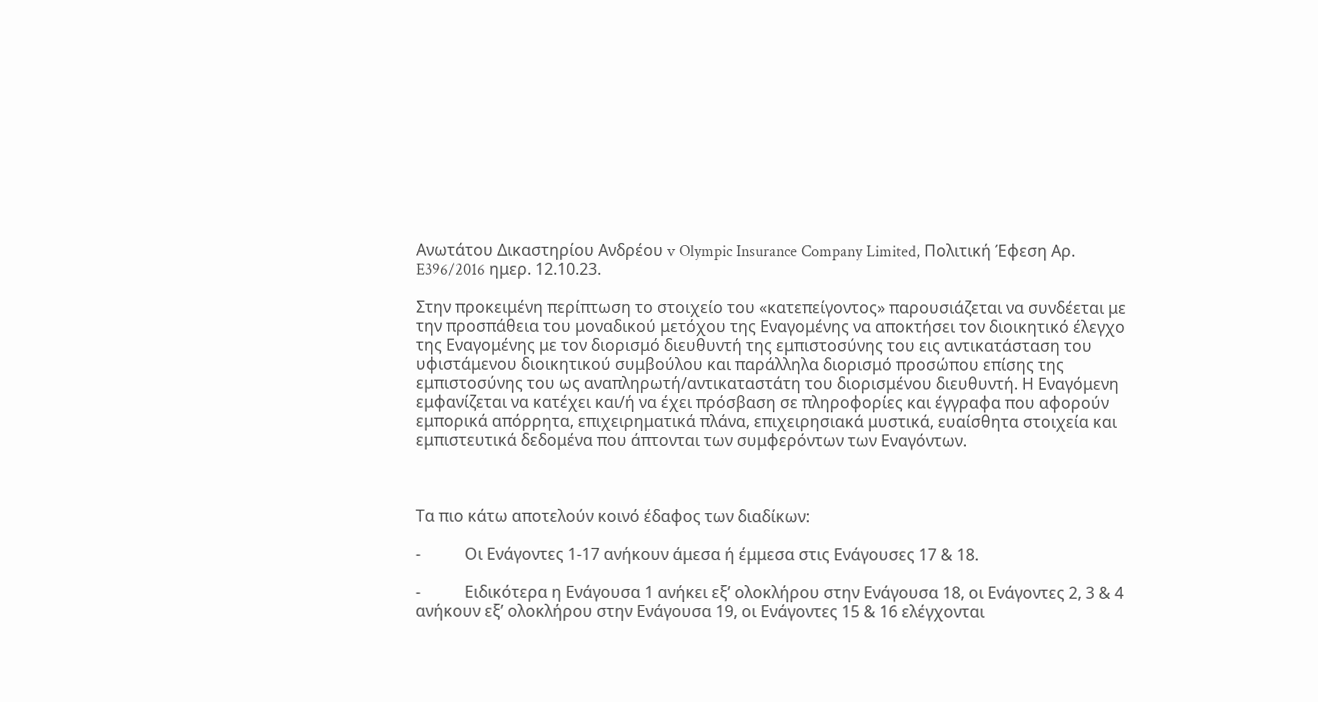Ανωτάτου Δικαστηρίου Ανδρέου v Olympic Insurance Company Limited, Πολιτική Έφεση Αρ. E396/2016 ημερ. 12.10.23.

Στην προκειμένη περίπτωση το στοιχείο του «κατεπείγοντος» παρουσιάζεται να συνδέεται με την προσπάθεια του μοναδικού μετόχου της Εναγομένης να αποκτήσει τον διοικητικό έλεγχο της Εναγομένης με τον διορισμό διευθυντή της εμπιστοσύνης του εις αντικατάσταση του υφιστάμενου διοικητικού συμβούλου και παράλληλα διορισμό προσώπου επίσης της εμπιστοσύνης του ως αναπληρωτή/αντικαταστάτη του διορισμένου διευθυντή. Η Εναγόμενη εμφανίζεται να κατέχει και/ή να έχει πρόσβαση σε πληροφορίες και έγγραφα που αφορούν εμπορικά απόρρητα, επιχειρηματικά πλάνα, επιχειρησιακά μυστικά, ευαίσθητα στοιχεία και εμπιστευτικά δεδομένα που άπτονται των συμφερόντων των Εναγόντων.



Τα πιο κάτω αποτελούν κοινό έδαφος των διαδίκων:

-           Οι Ενάγοντες 1-17 ανήκουν άμεσα ή έμμεσα στις Ενάγουσες 17 & 18.

-           Ειδικότερα η Ενάγουσα 1 ανήκει εξ’ ολοκλήρου στην Ενάγουσα 18, οι Ενάγοντες 2, 3 & 4 ανήκουν εξ’ ολοκλήρου στην Ενάγουσα 19, οι Ενάγοντες 15 & 16 ελέγχονται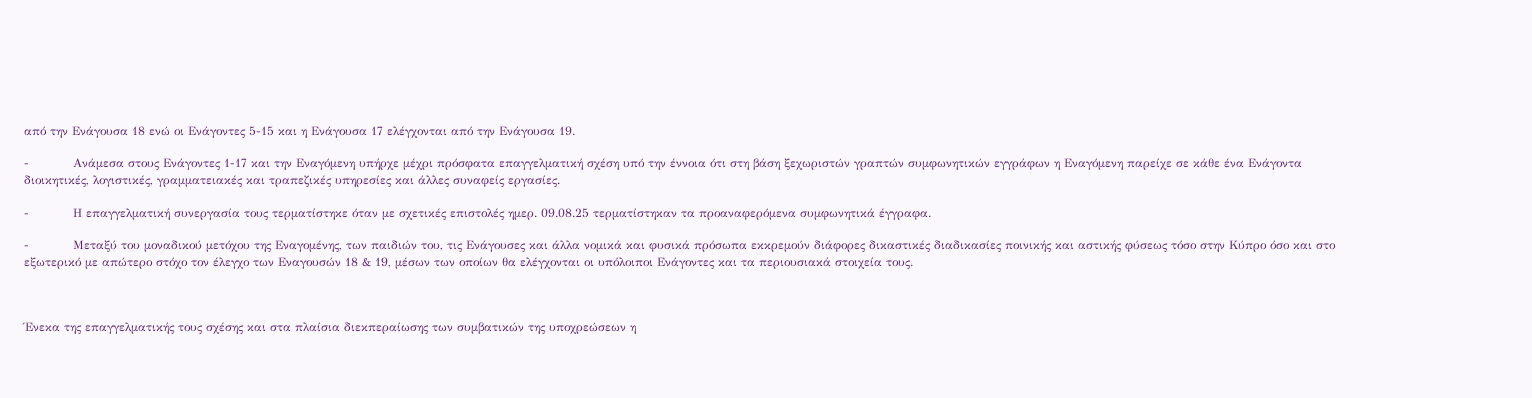από την Ενάγουσα 18 ενώ οι Ενάγοντες 5-15 και η Ενάγουσα 17 ελέγχονται από την Ενάγουσα 19.

-           Ανάμεσα στους Ενάγοντες 1-17 και την Εναγόμενη υπήρχε μέχρι πρόσφατα επαγγελματική σχέση υπό την έννοια ότι στη βάση ξεχωριστών γραπτών συμφωνητικών εγγράφων η Εναγόμενη παρείχε σε κάθε ένα Ενάγοντα διοικητικές, λογιστικές, γραμματειακές και τραπεζικές υπηρεσίες και άλλες συναφείς εργασίες.

-           Η επαγγελματική συνεργασία τους τερματίστηκε όταν με σχετικές επιστολές ημερ. 09.08.25 τερματίστηκαν τα προαναφερόμενα συμφωνητικά έγγραφα.

-           Μεταξύ του μοναδικού μετόχου της Εναγομένης, των παιδιών του, τις Ενάγουσες και άλλα νομικά και φυσικά πρόσωπα εκκρεμούν διάφορες δικαστικές διαδικασίες ποινικής και αστικής φύσεως τόσο στην Κύπρο όσο και στο εξωτερικό με απώτερο στόχο τον έλεγχο των Εναγουσών 18 & 19, μέσων των οποίων θα ελέγχονται οι υπόλοιποι Ενάγοντες και τα περιουσιακά στοιχεία τους.



Ένεκα της επαγγελματικής τους σχέσης και στα πλαίσια διεκπεραίωσης των συμβατικών της υποχρεώσεων η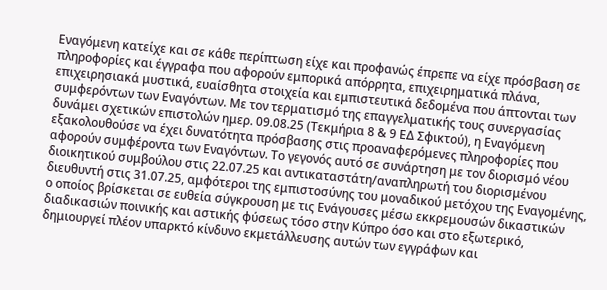Εναγόμενη κατείχε και σε κάθε περίπτωση είχε και προφανώς έπρεπε να είχε πρόσβαση σε πληροφορίες και έγγραφα που αφορούν εμπορικά απόρρητα, επιχειρηματικά πλάνα, επιχειρησιακά μυστικά, ευαίσθητα στοιχεία και εμπιστευτικά δεδομένα που άπτονται των συμφερόντων των Εναγόντων. Με τον τερματισμό της επαγγελματικής τους συνεργασίας δυνάμει σχετικών επιστολών ημερ. 09.08.25 (Τεκμήρια 8 & 9 ΕΔ Σφικτού), η Εναγόμενη εξακολουθούσε να έχει δυνατότητα πρόσβασης στις προαναφερόμενες πληροφορίες που αφορούν συμφέροντα των Εναγόντων. Το γεγονός αυτό σε συνάρτηση με τον διορισμό νέου διοικητικού συμβούλου στις 22.07.25 και αντικαταστάτη/αναπληρωτή του διορισμένου διευθυντή στις 31.07.25, αμφότεροι της εμπιστοσύνης του μοναδικού μετόχου της Εναγομένης, ο οποίος βρίσκεται σε ευθεία σύγκρουση με τις Ενάγουσες μέσω εκκρεμουσών δικαστικών διαδικασιών ποινικής και αστικής φύσεως τόσο στην Κύπρο όσο και στο εξωτερικό, δημιουργεί πλέον υπαρκτό κίνδυνο εκμετάλλευσης αυτών των εγγράφων και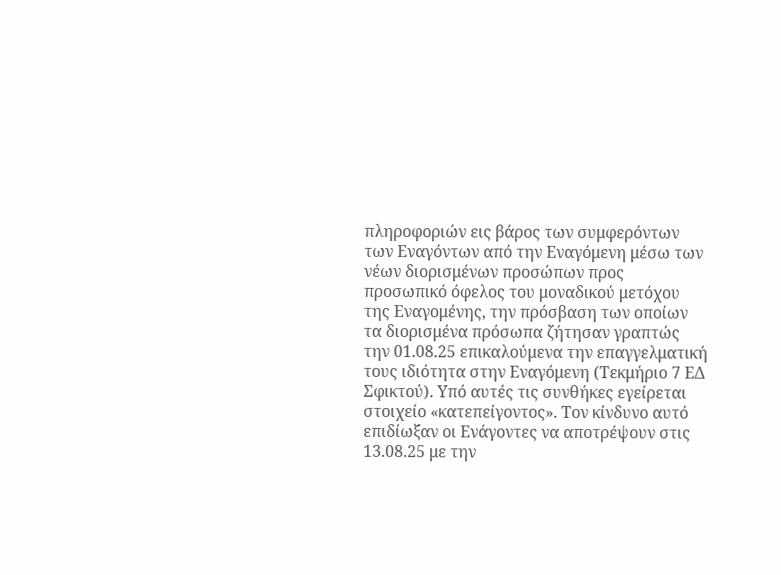πληροφοριών εις βάρος των συμφερόντων των Εναγόντων από την Εναγόμενη μέσω των νέων διορισμένων προσώπων προς προσωπικό όφελος του μοναδικού μετόχου της Εναγομένης, την πρόσβαση των οποίων τα διορισμένα πρόσωπα ζήτησαν γραπτώς την 01.08.25 επικαλούμενα την επαγγελματική τους ιδιότητα στην Εναγόμενη (Τεκμήριο 7 ΕΔ Σφικτού). Υπό αυτές τις συνθήκες εγείρεται στοιχείο «κατεπείγοντος». Τον κίνδυνο αυτό επιδίωξαν οι Ενάγοντες να αποτρέψουν στις 13.08.25 με την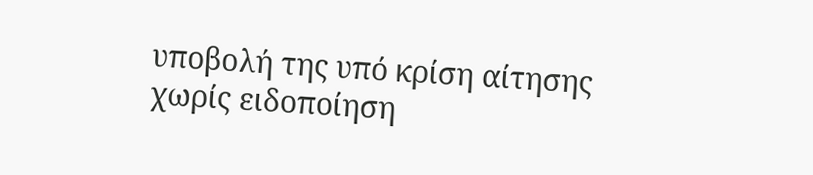υποβολή της υπό κρίση αίτησης χωρίς ειδοποίηση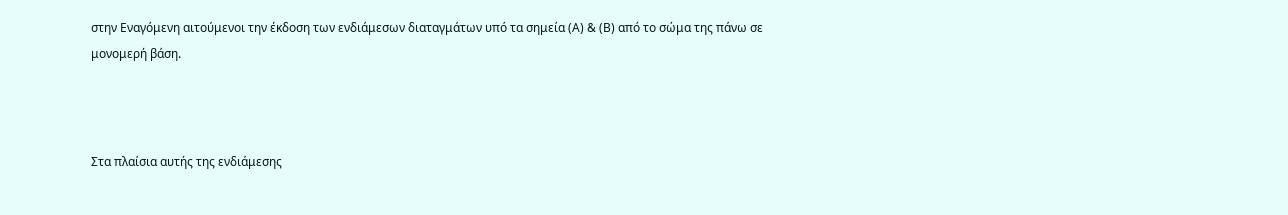στην Εναγόμενη αιτούμενοι την έκδοση των ενδιάμεσων διαταγμάτων υπό τα σημεία (Α) & (Β) από το σώμα της πάνω σε μονομερή βάση.



Στα πλαίσια αυτής της ενδιάμεσης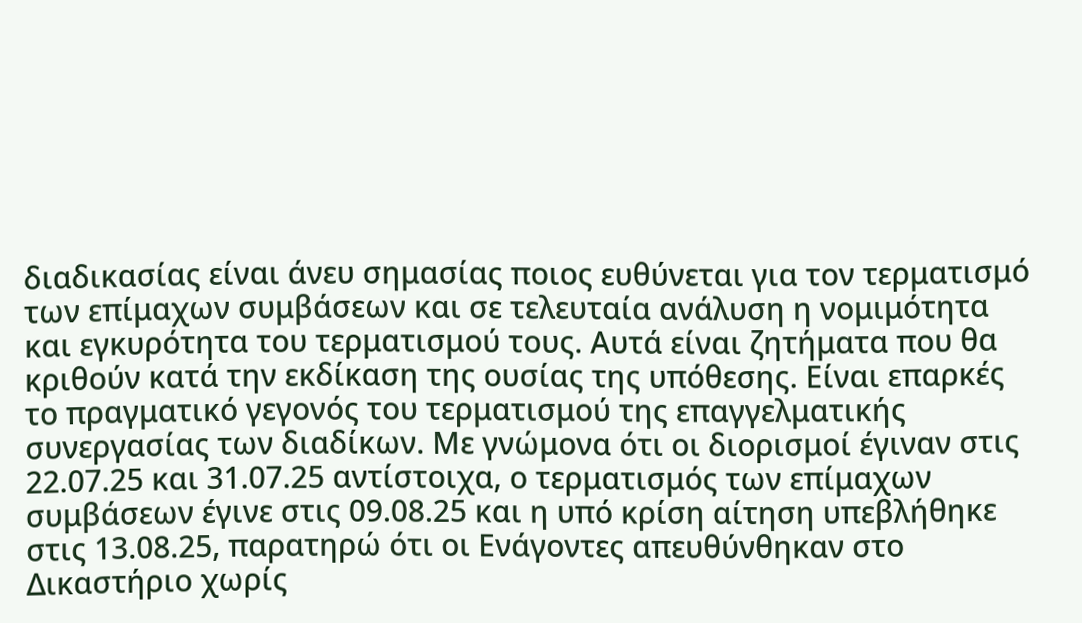διαδικασίας είναι άνευ σημασίας ποιος ευθύνεται για τον τερματισμό των επίμαχων συμβάσεων και σε τελευταία ανάλυση η νομιμότητα και εγκυρότητα του τερματισμού τους. Αυτά είναι ζητήματα που θα κριθούν κατά την εκδίκαση της ουσίας της υπόθεσης. Είναι επαρκές το πραγματικό γεγονός του τερματισμού της επαγγελματικής συνεργασίας των διαδίκων. Με γνώμονα ότι οι διορισμοί έγιναν στις 22.07.25 και 31.07.25 αντίστοιχα, ο τερματισμός των επίμαχων συμβάσεων έγινε στις 09.08.25 και η υπό κρίση αίτηση υπεβλήθηκε στις 13.08.25, παρατηρώ ότι οι Ενάγοντες απευθύνθηκαν στο Δικαστήριο χωρίς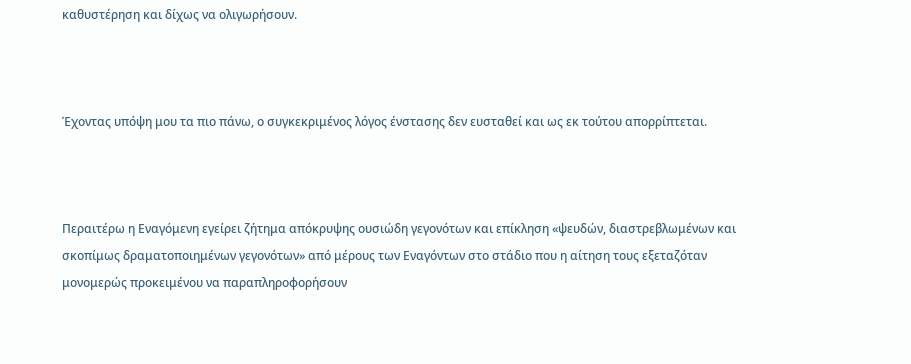καθυστέρηση και δίχως να ολιγωρήσουν.



Έχοντας υπόψη μου τα πιο πάνω, ο συγκεκριμένος λόγος ένστασης δεν ευσταθεί και ως εκ τούτου απορρίπτεται.



Περαιτέρω η Εναγόμενη εγείρει ζήτημα απόκρυψης ουσιώδη γεγονότων και επίκληση «ψευδών, διαστρεβλωμένων και σκοπίμως δραματοποιημένων γεγονότων» από μέρους των Εναγόντων στο στάδιο που η αίτηση τους εξεταζόταν μονομερώς προκειμένου να παραπληροφορήσουν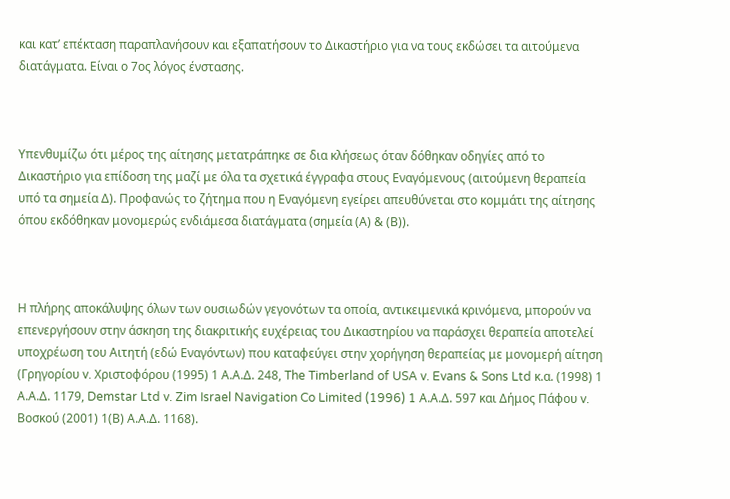και κατ’ επέκταση παραπλανήσουν και εξαπατήσουν το Δικαστήριο για να τους εκδώσει τα αιτούμενα διατάγματα. Είναι ο 7ος λόγος ένστασης.



Υπενθυμίζω ότι μέρος της αίτησης μετατράπηκε σε δια κλήσεως όταν δόθηκαν οδηγίες από το Δικαστήριο για επίδοση της μαζί με όλα τα σχετικά έγγραφα στους Εναγόμενους (αιτούμενη θεραπεία υπό τα σημεία Δ). Προφανώς το ζήτημα που η Εναγόμενη εγείρει απευθύνεται στο κομμάτι της αίτησης όπου εκδόθηκαν μονομερώς ενδιάμεσα διατάγματα (σημεία (Α) & (Β)).



Η πλήρης αποκάλυψης όλων των ουσιωδών γεγονότων τα οποία, αντικειμενικά κρινόμενα, μπορούν να επενεργήσουν στην άσκηση της διακριτικής ευχέρειας του Δικαστηρίου να παράσχει θεραπεία αποτελεί υποχρέωση του Αιτητή (εδώ Εναγόντων) που καταφεύγει στην χορήγηση θεραπείας με μονομερή αίτηση (Γρηγορίου v. Χριστοφόρου (1995) 1 Α.Α.Δ. 248, The Timberland of USA v. Evans & Sons Ltd κ.α. (1998) 1 Α.Α.Δ. 1179, Demstar Ltd v. Zim Israel Navigation Co Limited (1996) 1 Α.Α.Δ. 597 και Δήμος Πάφου v. Βοσκού (2001) 1(Β) Α.Α.Δ. 1168).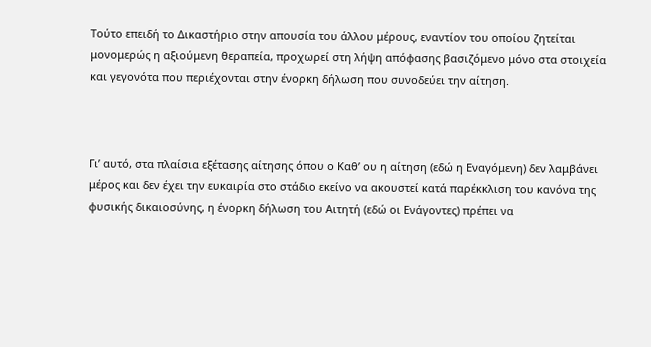Τούτο επειδή το Δικαστήριο στην απουσία του άλλου μέρους, εναντίον του οποίου ζητείται μονομερώς η αξιούμενη θεραπεία, προχωρεί στη λήψη απόφασης βασιζόμενο μόνο στα στοιχεία και γεγονότα που περιέχονται στην ένορκη δήλωση που συνοδεύει την αίτηση.



Γι’ αυτό, στα πλαίσια εξέτασης αίτησης όπου ο Καθ’ ου η αίτηση (εδώ η Εναγόμενη) δεν λαμβάνει μέρος και δεν έχει την ευκαιρία στο στάδιο εκείνο να ακουστεί κατά παρέκκλιση του κανόνα της φυσικής δικαιοσύνης, η ένορκη δήλωση του Αιτητή (εδώ οι Ενάγοντες) πρέπει να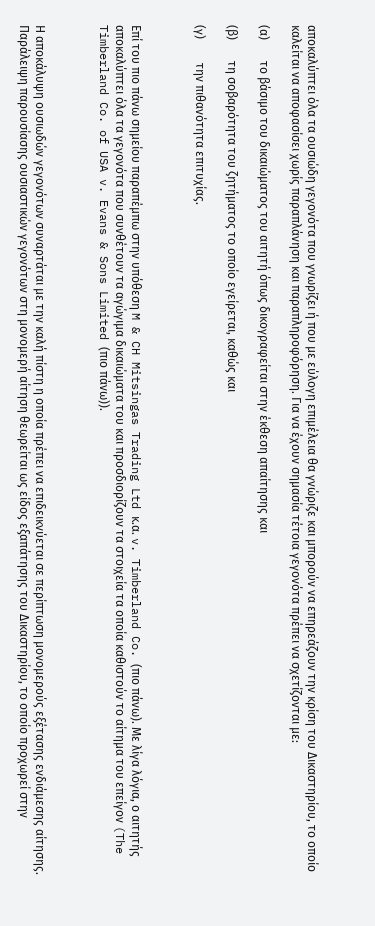αποκαλύπτει όλα τα ουσιώδη γεγονότα που γνωρίζει ή που με εύλογη επιμέλεια θα γνώριζε και μπορούν να επηρεάζουν την κρίση του Δικαστηρίου, το οποίο καλείται να αποφασίσει χωρίς παραπλάνηση και παραπληροφόρηση. Για να έχουν σημασία τέτοια γεγονότα πρέπει να σχετίζονται με:

(α)       το βάσιμο του δικαιώματος του αιτητή όπως δικογραφείται στην έκθεση απαίτησης και

(β)       τη σοβαρότητα του ζητήματος το οποίο εγείρεται, καθώς και

(γ)        την πιθανότητα επιτυχίας.



Επί του πιο πάνω σημείου παραπέμπω στην υπόθεση M & CH Mitsingas Trading Ltd κ.α. v. Timberland Co. (πιο πάνω). Με λίγα λόγια, ο αιτητής αποκαλύπτει όλα τα γεγονότα που συνθέτουν τα αγώγιμα δικαιώματα του και προσδιορίζουν τα στοιχεία τα οποία καθιστούν το αίτημα του επείγον (The Timberland Co. of USA v. Evans & Sons Limited (πιο πάνω)).



Η αποκάλυψη ουσιωδών γεγονότων συναρτάται με την καλή πίστη η οποία πρέπει να επιδεικνύεται σε περίπτωση μονομερούς εξέτασης ενδιάμεσης αίτησης. Παράλειψη παρουσίασης ουσιαστικών γεγονότων στη μονομερή αίτηση θεωρείται ως είδος εξαπάτησης του Δικαστηρίου, το οποίο προχωρεί στην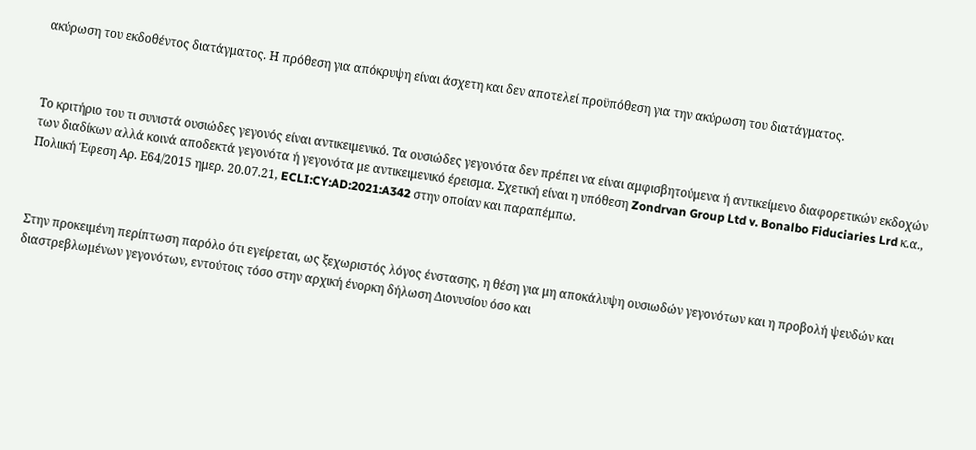ακύρωση του εκδοθέντος διατάγματος. Η πρόθεση για απόκρυψη είναι άσχετη και δεν αποτελεί προϋπόθεση για την ακύρωση του διατάγματος.



Το κριτήριο του τι συνιστά ουσιώδες γεγονός είναι αντικειμενικό. Τα ουσιώδες γεγονότα δεν πρέπει να είναι αμφισβητούμενα ή αντικείμενο διαφορετικών εκδοχών των διαδίκων αλλά κοινά αποδεκτά γεγονότα ή γεγονότα με αντικειμενικό έρεισμα. Σχετική είναι η υπόθεση Zondrvan Group Ltd v. Bonalbo Fiduciaries Lrd κ.α., Πολιική Έφεση Αρ. Ε64/2015 ημερ. 20.07.21, ECLI:CY:AD:2021:A342 στην οποίαν και παραπέμπω.



Στην προκειμένη περίπτωση παρόλο ότι εγείρεται, ως ξεχωριστός λόγος ένστασης, η θέση για μη αποκάλυψη ουσιωδών γεγονότων και η προβολή ψευδών και διαστρεβλωμένων γεγονότων, εντούτοις τόσο στην αρχική ένορκη δήλωση Διονυσίου όσο και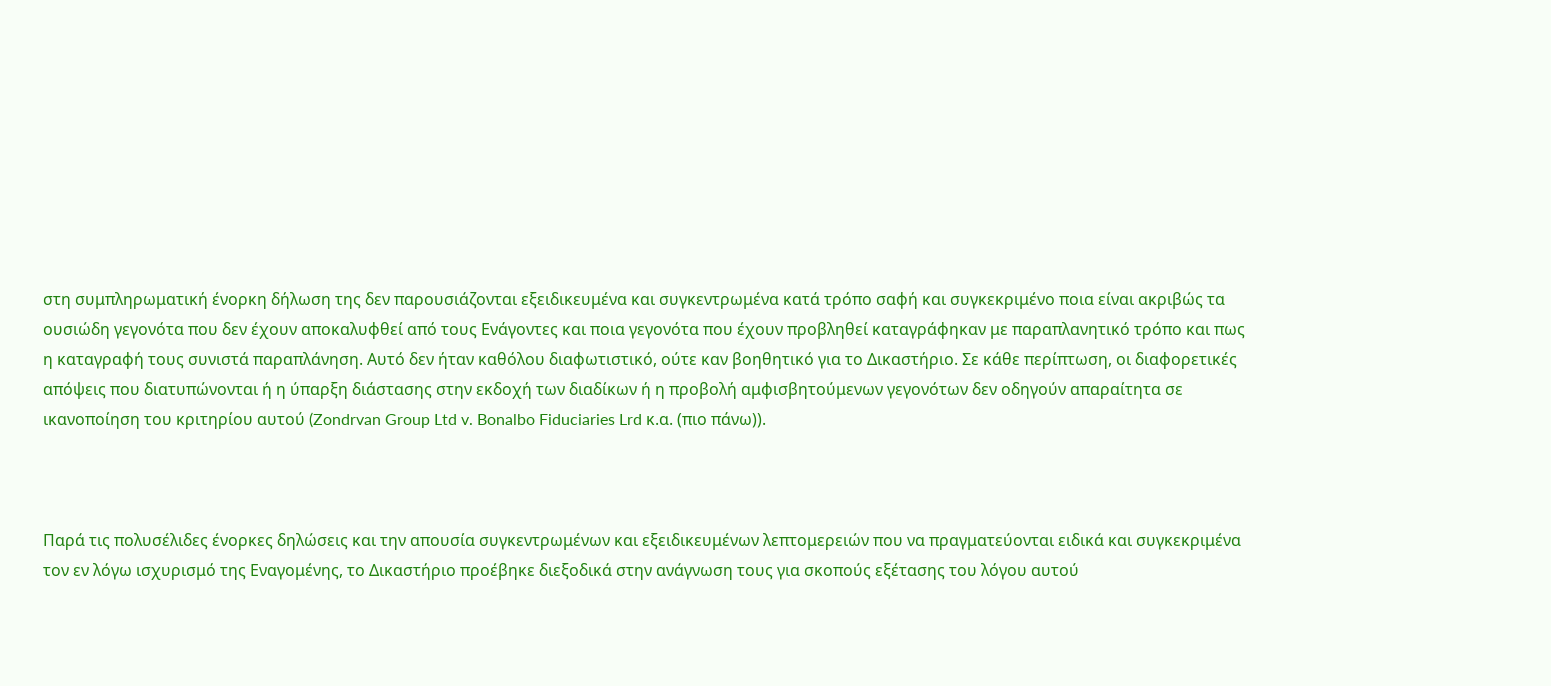στη συμπληρωματική ένορκη δήλωση της δεν παρουσιάζονται εξειδικευμένα και συγκεντρωμένα κατά τρόπο σαφή και συγκεκριμένο ποια είναι ακριβώς τα ουσιώδη γεγονότα που δεν έχουν αποκαλυφθεί από τους Ενάγοντες και ποια γεγονότα που έχουν προβληθεί καταγράφηκαν με παραπλανητικό τρόπο και πως η καταγραφή τους συνιστά παραπλάνηση. Αυτό δεν ήταν καθόλου διαφωτιστικό, ούτε καν βοηθητικό για το Δικαστήριο. Σε κάθε περίπτωση, οι διαφορετικές απόψεις που διατυπώνονται ή η ύπαρξη διάστασης στην εκδοχή των διαδίκων ή η προβολή αμφισβητούμενων γεγονότων δεν οδηγούν απαραίτητα σε ικανοποίηση του κριτηρίου αυτού (Zondrvan Group Ltd v. Bonalbo Fiduciaries Lrd κ.α. (πιο πάνω)).



Παρά τις πολυσέλιδες ένορκες δηλώσεις και την απουσία συγκεντρωμένων και εξειδικευμένων λεπτομερειών που να πραγματεύονται ειδικά και συγκεκριμένα τον εν λόγω ισχυρισμό της Εναγομένης, το Δικαστήριο προέβηκε διεξοδικά στην ανάγνωση τους για σκοπούς εξέτασης του λόγου αυτού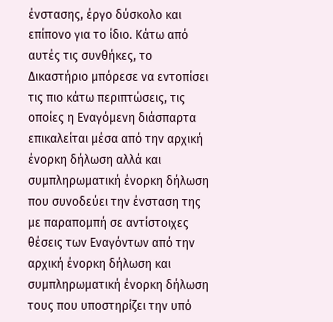ένστασης, έργο δύσκολο και επίπονο για το ίδιο. Κάτω από αυτές τις συνθήκες, το Δικαστήριο μπόρεσε να εντοπίσει τις πιο κάτω περιπτώσεις, τις οποίες η Εναγόμενη διάσπαρτα επικαλείται μέσα από την αρχική ένορκη δήλωση αλλά και συμπληρωματική ένορκη δήλωση που συνοδεύει την ένσταση της με παραπομπή σε αντίστοιχες θέσεις των Εναγόντων από την αρχική ένορκη δήλωση και συμπληρωματική ένορκη δήλωση τους που υποστηρίζει την υπό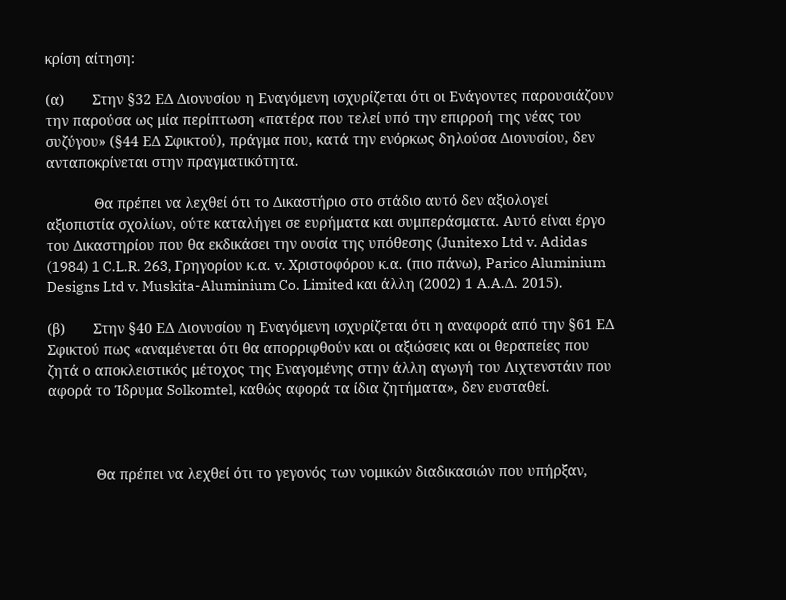κρίση αίτηση:

(α)       Στην §32 ΕΔ Διονυσίου η Εναγόμενη ισχυρίζεται ότι οι Ενάγοντες παρουσιάζουν την παρούσα ως μία περίπτωση «πατέρα που τελεί υπό την επιρροή της νέας του συζύγου» (§44 ΕΔ Σφικτού), πράγμα που, κατά την ενόρκως δηλούσα Διονυσίου, δεν ανταποκρίνεται στην πραγματικότητα.

            Θα πρέπει να λεχθεί ότι το Δικαστήριο στο στάδιο αυτό δεν αξιολογεί αξιοπιστία σχολίων, ούτε καταλήγει σε ευρήματα και συμπεράσματα. Αυτό είναι έργο του Δικαστηρίου που θα εκδικάσει την ουσία της υπόθεσης (Junitexo Ltd v. Adidas (1984) 1 C.L.R. 263, Γρηγορίου κ.α. v. Χριστοφόρου κ.α. (πιο πάνω), Parico Aluminium Designs Ltd v. Muskita-Aluminium Co. Limited και άλλη (2002) 1 Α.Α.Δ. 2015).

(β)       Στην §40 ΕΔ Διονυσίου η Εναγόμενη ισχυρίζεται ότι η αναφορά από την §61 ΕΔ Σφικτού πως «αναμένεται ότι θα απορριφθούν και οι αξιώσεις και οι θεραπείες που ζητά ο αποκλειστικός μέτοχος της Εναγομένης στην άλλη αγωγή του Λιχτενστάιν που αφορά το Ίδρυμα Solkomtel, καθώς αφορά τα ίδια ζητήματα», δεν ευσταθεί.



            Θα πρέπει να λεχθεί ότι το γεγονός των νομικών διαδικασιών που υπήρξαν,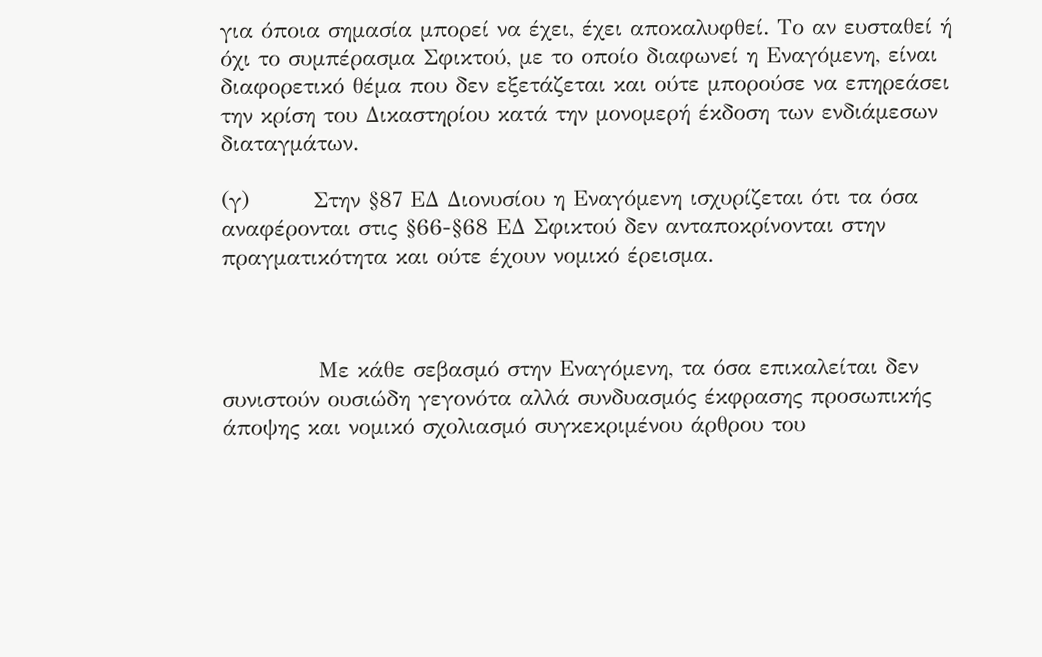για όποια σημασία μπορεί να έχει, έχει αποκαλυφθεί. Το αν ευσταθεί ή όχι το συμπέρασμα Σφικτού, με το οποίο διαφωνεί η Εναγόμενη, είναι διαφορετικό θέμα που δεν εξετάζεται και ούτε μπορούσε να επηρεάσει την κρίση του Δικαστηρίου κατά την μονομερή έκδοση των ενδιάμεσων διαταγμάτων.

(γ)        Στην §87 ΕΔ Διονυσίου η Εναγόμενη ισχυρίζεται ότι τα όσα αναφέρονται στις §66-§68 ΕΔ Σφικτού δεν ανταποκρίνονται στην πραγματικότητα και ούτε έχουν νομικό έρεισμα.



            Με κάθε σεβασμό στην Εναγόμενη, τα όσα επικαλείται δεν συνιστούν ουσιώδη γεγονότα αλλά συνδυασμός έκφρασης προσωπικής άποψης και νομικό σχολιασμό συγκεκριμένου άρθρου του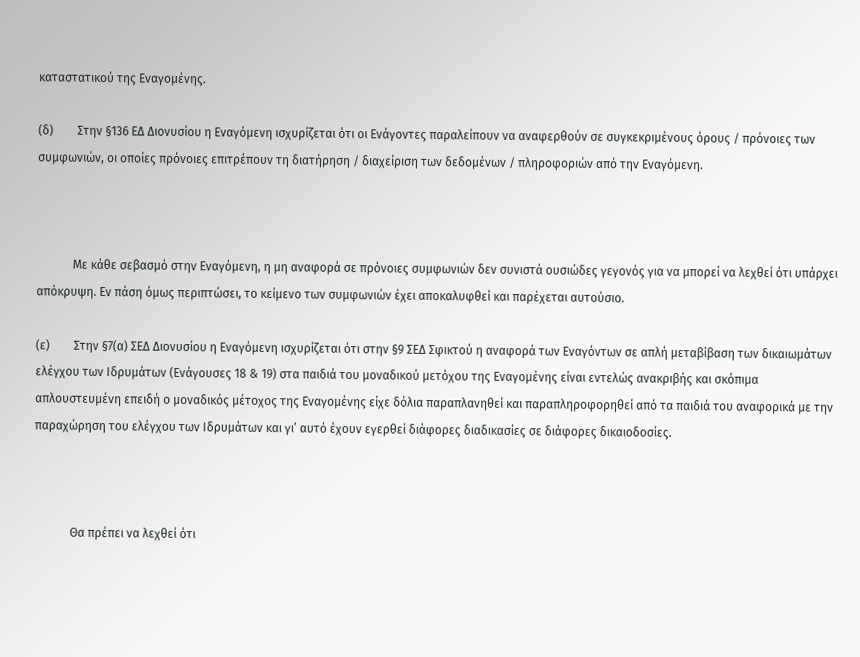καταστατικού της Εναγομένης.

(δ)        Στην §136 ΕΔ Διονυσίου η Εναγόμενη ισχυρίζεται ότι οι Ενάγοντες παραλείπουν να αναφερθούν σε συγκεκριμένους όρους / πρόνοιες των συμφωνιών, οι οποίες πρόνοιες επιτρέπουν τη διατήρηση / διαχείριση των δεδομένων / πληροφοριών από την Εναγόμενη.



            Με κάθε σεβασμό στην Εναγόμενη, η μη αναφορά σε πρόνοιες συμφωνιών δεν συνιστά ουσιώδες γεγονός για να μπορεί να λεχθεί ότι υπάρχει απόκρυψη. Εν πάση όμως περιπτώσει, το κείμενο των συμφωνιών έχει αποκαλυφθεί και παρέχεται αυτούσιο.

(ε)        Στην §7(α) ΣΕΔ Διονυσίου η Εναγόμενη ισχυρίζεται ότι στην §9 ΣΕΔ Σφικτού η αναφορά των Εναγόντων σε απλή μεταβίβαση των δικαιωμάτων ελέγχου των Ιδρυμάτων (Ενάγουσες 18 & 19) στα παιδιά του μοναδικού μετόχου της Εναγομένης είναι εντελώς ανακριβής και σκόπιμα απλουστευμένη επειδή ο μοναδικός μέτοχος της Εναγομένης είχε δόλια παραπλανηθεί και παραπληροφορηθεί από τα παιδιά του αναφορικά με την παραχώρηση του ελέγχου των Ιδρυμάτων και γι’ αυτό έχουν εγερθεί διάφορες διαδικασίες σε διάφορες δικαιοδοσίες.



            Θα πρέπει να λεχθεί ότι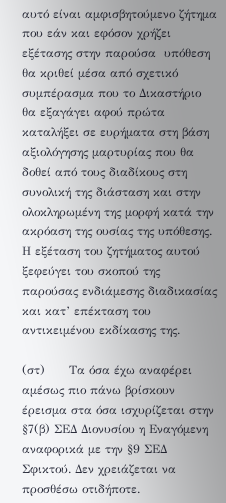αυτό είναι αμφισβητούμενο ζήτημα που εάν και εφόσον χρήζει εξέτασης στην παρούσα  υπόθεση θα κριθεί μέσα από σχετικό συμπέρασμα που το Δικαστήριο θα εξαγάγει αφού πρώτα καταλήξει σε ευρήματα στη βάση αξιολόγησης μαρτυρίας που θα δοθεί από τους διαδίκους στη συνολική της διάσταση και στην ολοκληρωμένη της μορφή κατά την ακρόαση της ουσίας της υπόθεσης. Η εξέταση του ζητήματος αυτού ξεφεύγει του σκοπού της παρούσας ενδιάμεσης διαδικασίας και κατ’ επέκταση του αντικειμένου εκδίκασης της.

(στ)      Τα όσα έχω αναφέρει αμέσως πιο πάνω βρίσκουν έρεισμα στα όσα ισχυρίζεται στην §7(β) ΣΕΔ Διονυσίου η Εναγόμενη αναφορικά με την §9 ΣΕΔ Σφικτού. Δεν χρειάζεται να προσθέσω οτιδήποτε.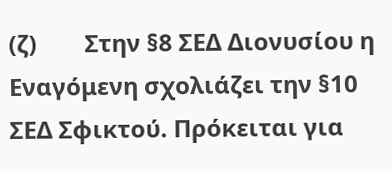(ζ)        Στην §8 ΣΕΔ Διονυσίου η Εναγόμενη σχολιάζει την §10 ΣΕΔ Σφικτού. Πρόκειται για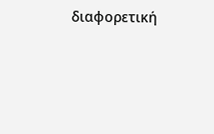διαφορετική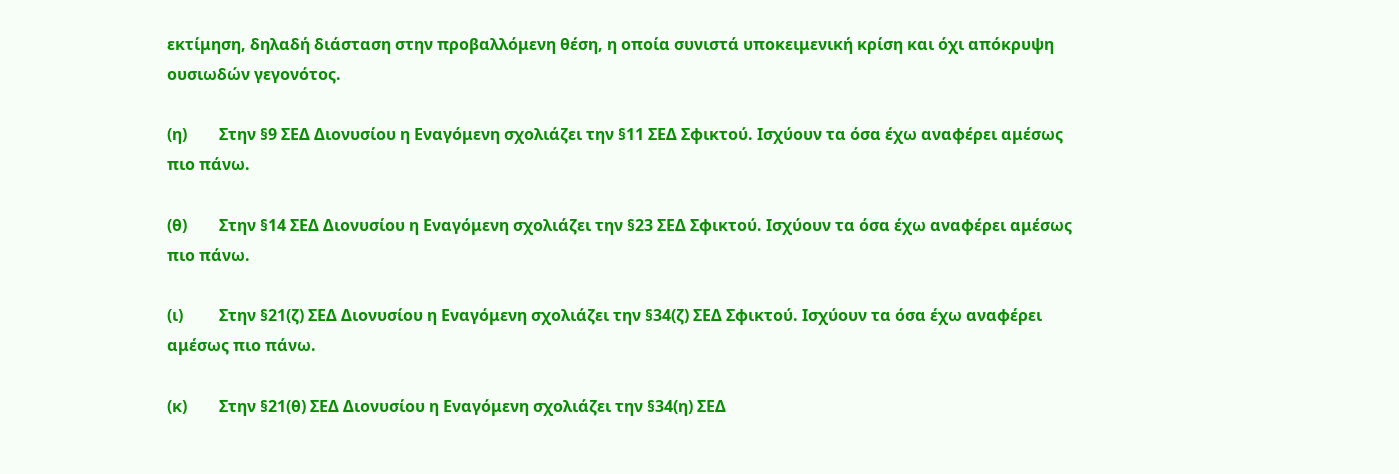εκτίμηση, δηλαδή διάσταση στην προβαλλόμενη θέση, η οποία συνιστά υποκειμενική κρίση και όχι απόκρυψη ουσιωδών γεγονότος.

(η)        Στην §9 ΣΕΔ Διονυσίου η Εναγόμενη σχολιάζει την §11 ΣΕΔ Σφικτού. Ισχύουν τα όσα έχω αναφέρει αμέσως πιο πάνω.

(θ)        Στην §14 ΣΕΔ Διονυσίου η Εναγόμενη σχολιάζει την §23 ΣΕΔ Σφικτού. Ισχύουν τα όσα έχω αναφέρει αμέσως πιο πάνω.

(ι)         Στην §21(ζ) ΣΕΔ Διονυσίου η Εναγόμενη σχολιάζει την §34(ζ) ΣΕΔ Σφικτού. Ισχύουν τα όσα έχω αναφέρει αμέσως πιο πάνω.

(κ)        Στην §21(θ) ΣΕΔ Διονυσίου η Εναγόμενη σχολιάζει την §34(η) ΣΕΔ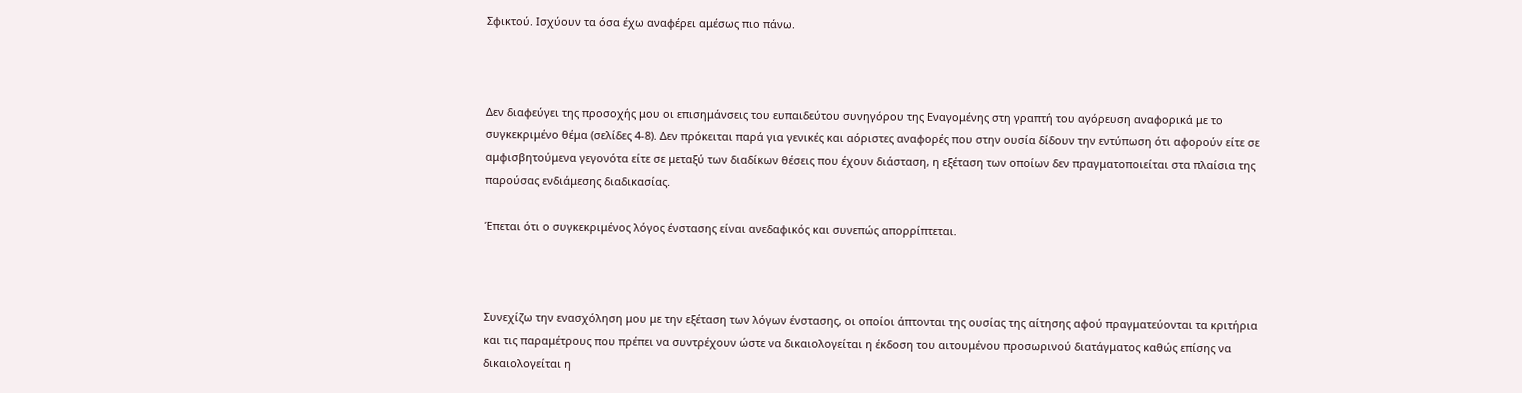Σφικτού. Ισχύουν τα όσα έχω αναφέρει αμέσως πιο πάνω.



Δεν διαφεύγει της προσοχής μου οι επισημάνσεις του ευπαιδεύτου συνηγόρου της Εναγομένης στη γραπτή του αγόρευση αναφορικά με το συγκεκριμένο θέμα (σελίδες 4-8). Δεν πρόκειται παρά για γενικές και αόριστες αναφορές που στην ουσία δίδουν την εντύπωση ότι αφορούν είτε σε αμφισβητούμενα γεγονότα είτε σε μεταξύ των διαδίκων θέσεις που έχουν διάσταση, η εξέταση των οποίων δεν πραγματοποιείται στα πλαίσια της παρούσας ενδιάμεσης διαδικασίας.

Έπεται ότι ο συγκεκριμένος λόγος ένστασης είναι ανεδαφικός και συνεπώς απορρίπτεται.



Συνεχίζω την ενασχόληση μου με την εξέταση των λόγων ένστασης, οι οποίοι άπτονται της ουσίας της αίτησης αφού πραγματεύονται τα κριτήρια και τις παραμέτρους που πρέπει να συντρέχουν ώστε να δικαιολογείται η έκδοση του αιτουμένου προσωρινού διατάγματος καθώς επίσης να δικαιολογείται η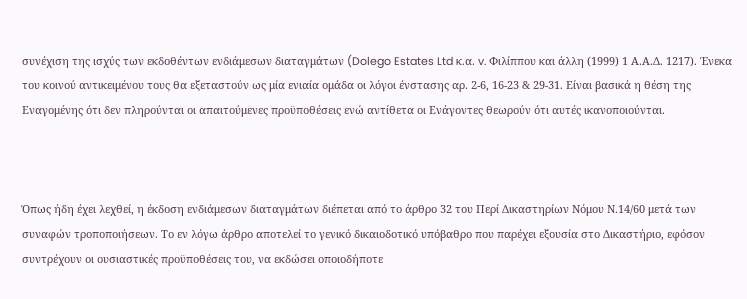συνέχιση της ισχύς των εκδοθέντων ενδιάμεσων διαταγμάτων (Dolego Estates Ltd κ.α. v. Φιλίππου και άλλη (1999) 1 Α.Α.Δ. 1217). Ένεκα του κοινού αντικειμένου τους θα εξεταστούν ως μία ενιαία ομάδα οι λόγοι ένστασης αρ. 2-6, 16-23 & 29-31. Είναι βασικά η θέση της Εναγομένης ότι δεν πληρούνται οι απαιτούμενες προϋποθέσεις ενώ αντίθετα οι Ενάγοντες θεωρούν ότι αυτές ικανοποιούνται.



Όπως ήδη έχει λεχθεί, η έκδοση ενδιάμεσων διαταγμάτων διέπεται από το άρθρο 32 του Περί Δικαστηρίων Νόμου Ν.14/60 μετά των συναφών τροποποιήσεων. Το εν λόγω άρθρο αποτελεί το γενικό δικαιοδοτικό υπόβαθρο που παρέχει εξουσία στο Δικαστήριο, εφόσον συντρέχουν οι ουσιαστικές προϋποθέσεις του, να εκδώσει οποιοδήποτε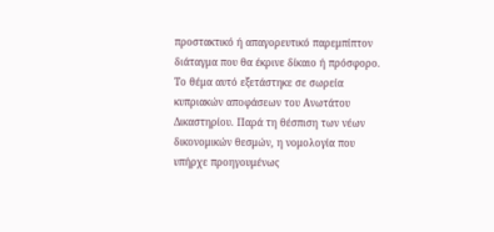προστακτικό ή απαγορευτικό παρεμπίπτον διάταγμα που θα έκρινε δίκαιο ή πρόσφορο. Το θέμα αυτό εξετάστηκε σε σωρεία κυπριακών αποφάσεων του Ανωτάτου Δικαστηρίου. Παρά τη θέσπιση των νέων δικονομικών θεσμών, η νομολογία που υπήρχε προηγουμένως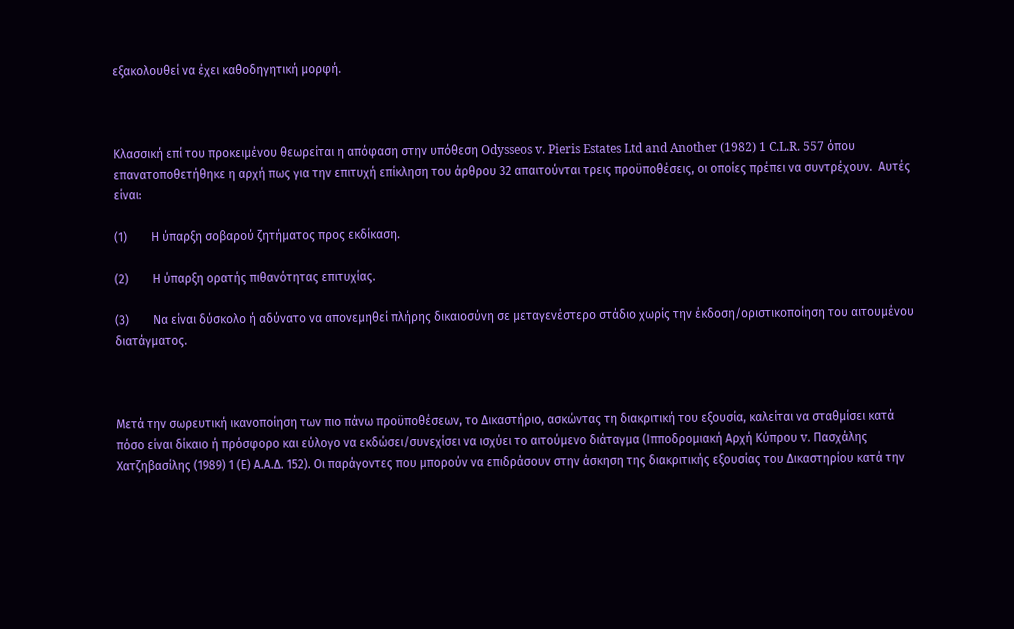εξακολουθεί να έχει καθοδηγητική μορφή.



Κλασσική επί του προκειμένου θεωρείται η απόφαση στην υπόθεση Odysseos v. Pieris Estates Ltd and Another (1982) 1 C.L.R. 557 όπου επανατοποθετήθηκε η αρχή πως για την επιτυχή επίκληση του άρθρου 32 απαιτούνται τρεις προϋποθέσεις, οι οποίες πρέπει να συντρέχουν.  Αυτές είναι:

(1)        Η ύπαρξη σοβαρού ζητήματος προς εκδίκαση.

(2)        Η ύπαρξη ορατής πιθανότητας επιτυχίας.

(3)        Να είναι δύσκολο ή αδύνατο να απονεμηθεί πλήρης δικαιοσύνη σε μεταγενέστερο στάδιο χωρίς την έκδοση/οριστικοποίηση του αιτουμένου διατάγματος.



Μετά την σωρευτική ικανοποίηση των πιο πάνω προϋποθέσεων, το Δικαστήριο, ασκώντας τη διακριτική του εξουσία, καλείται να σταθμίσει κατά πόσο είναι δίκαιο ή πρόσφορο και εύλογο να εκδώσει/συνεχίσει να ισχύει το αιτούμενο διάταγμα (Ιπποδρομιακή Αρχή Κύπρου v. Πασχάλης Χατζηβασίλης (1989) 1 (Ε) Α.Α.Δ. 152). Οι παράγοντες που μπορούν να επιδράσουν στην άσκηση της διακριτικής εξουσίας του Δικαστηρίου κατά την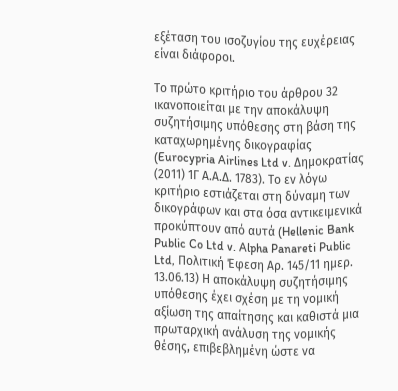εξέταση του ισοζυγίου της ευχέρειας είναι διάφοροι.

Το πρώτο κριτήριο του άρθρου 32 ικανοποιείται με την αποκάλυψη συζητήσιμης υπόθεσης στη βάση της καταχωρημένης δικογραφίας (Eurocypria Airlines Ltd v. Δημοκρατίας (2011) 1Γ Α.Α.Δ. 1783). Το εν λόγω κριτήριο εστιάζεται στη δύναμη των δικογράφων και στα όσα αντικειμενικά προκύπτουν από αυτά (Hellenic Bank Public Co Ltd v. Alpha Panareti Public Ltd, Πολιτική Έφεση Αρ. 145/11 ημερ. 13.06.13) Η αποκάλυψη συζητήσιμης υπόθεσης έχει σχέση με τη νομική αξίωση της απαίτησης και καθιστά μια πρωταρχική ανάλυση της νομικής θέσης, επιβεβλημένη ώστε να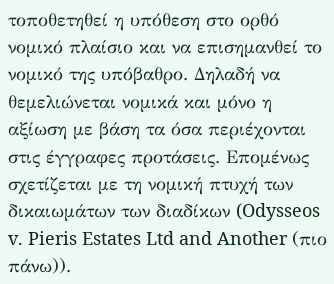τοποθετηθεί η υπόθεση στο ορθό νομικό πλαίσιο και να επισημανθεί το νομικό της υπόβαθρο. Δηλαδή να θεμελιώνεται νομικά και μόνο η αξίωση με βάση τα όσα περιέχονται στις έγγραφες προτάσεις. Επομένως σχετίζεται με τη νομική πτυχή των δικαιωμάτων των διαδίκων (Odysseos v. Pieris Estates Ltd and Another (πιο πάνω)).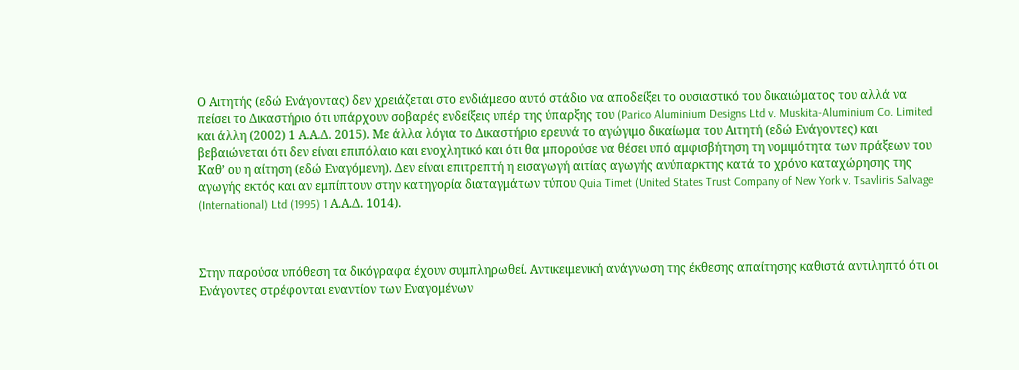Ο Αιτητής (εδώ Ενάγοντας) δεν χρειάζεται στο ενδιάμεσο αυτό στάδιο να αποδείξει το ουσιαστικό του δικαιώματος του αλλά να πείσει το Δικαστήριο ότι υπάρχουν σοβαρές ενδείξεις υπέρ της ύπαρξης του (Parico Aluminium Designs Ltd v. Muskita-Aluminium Co. Limited και άλλη (2002) 1 Α.Α.Δ. 2015). Με άλλα λόγια το Δικαστήριο ερευνά το αγώγιμο δικαίωμα του Αιτητή (εδώ Ενάγοντες) και βεβαιώνεται ότι δεν είναι επιπόλαιο και ενοχλητικό και ότι θα μπορούσε να θέσει υπό αμφισβήτηση τη νομιμότητα των πράξεων του Καθ’ ου η αίτηση (εδώ Εναγόμενη). Δεν είναι επιτρεπτή η εισαγωγή αιτίας αγωγής ανύπαρκτης κατά το χρόνο καταχώρησης της αγωγής εκτός και αν εμπίπτουν στην κατηγορία διαταγμάτων τύπου Quia Timet (United States Trust Company of New York v. Tsavliris Salvage (International) Ltd (1995) 1 Α.Α.Δ. 1014).



Στην παρούσα υπόθεση τα δικόγραφα έχουν συμπληρωθεί. Αντικειμενική ανάγνωση της έκθεσης απαίτησης καθιστά αντιληπτό ότι οι Ενάγοντες στρέφονται εναντίον των Εναγομένων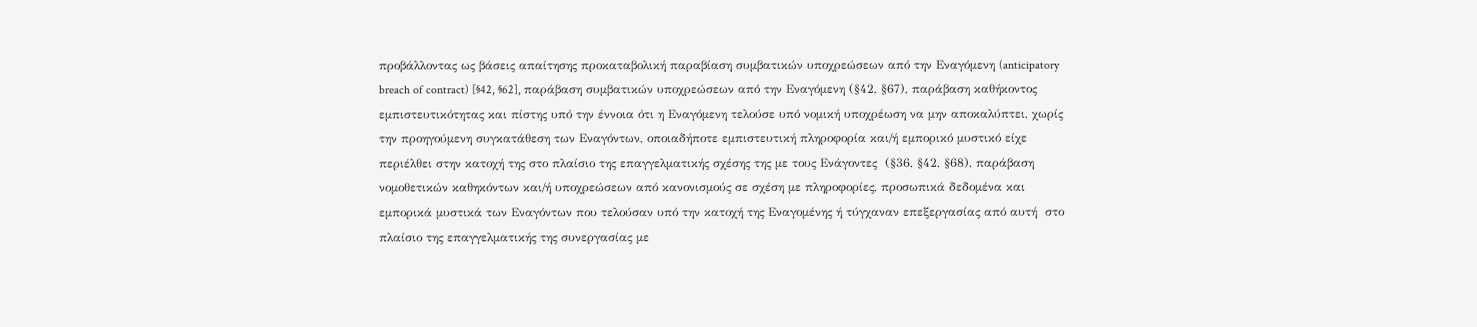προβάλλοντας ως βάσεις απαίτησης προκαταβολική παραβίαση συμβατικών υποχρεώσεων από την Εναγόμενη (anticipatory breach of contract) [§42, §62], παράβαση συμβατικών υποχρεώσεων από την Εναγόμενη (§42, §67), παράβαση καθήκοντος εμπιστευτικότητας και πίστης υπό την έννοια ότι η Εναγόμενη τελούσε υπό νομική υποχρέωση να μην αποκαλύπτει, χωρίς την προηγούμενη συγκατάθεση των Εναγόντων, οποιαδήποτε εμπιστευτική πληροφορία και/ή εμπορικό μυστικό είχε περιέλθει στην κατοχή της στο πλαίσιο της επαγγελματικής σχέσης της με τους Ενάγοντες  (§36, §42, §68), παράβαση νομοθετικών καθηκόντων και/ή υποχρεώσεων από κανονισμούς σε σχέση με πληροφορίες, προσωπικά δεδομένα και εμπορικά μυστικά των Εναγόντων που τελούσαν υπό την κατοχή της Εναγομένης ή τύγχαναν επεξεργασίας από αυτή  στο πλαίσιο της επαγγελματικής της συνεργασίας με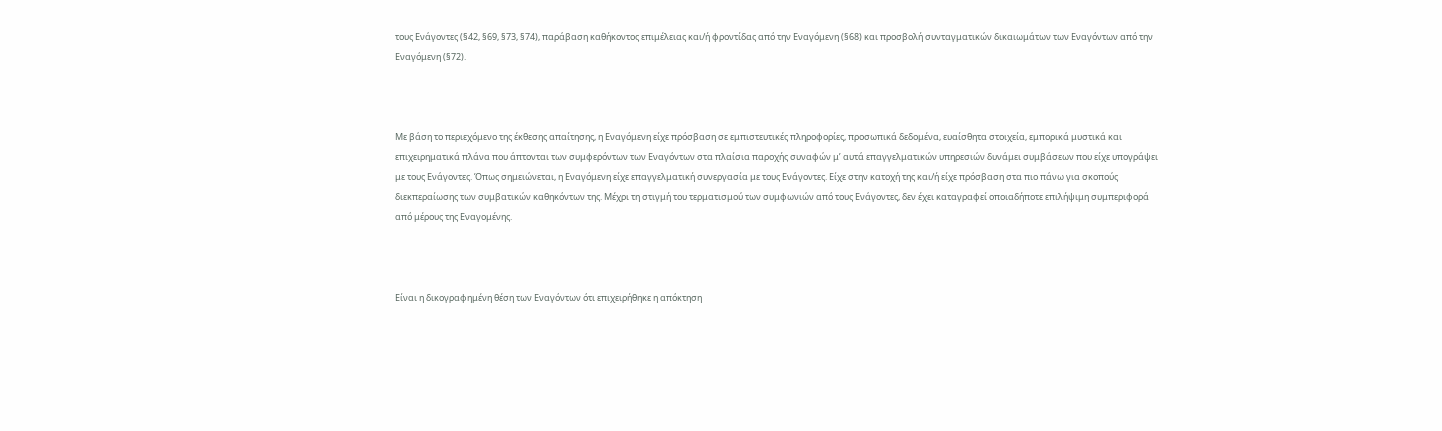τους Ενάγοντες (§42, §69, §73, §74), παράβαση καθήκοντος επιμέλειας και/ή φροντίδας από την Εναγόμενη (§68) και προσβολή συνταγματικών δικαιωμάτων των Εναγόντων από την Εναγόμενη (§72).



Με βάση το περιεχόμενο της έκθεσης απαίτησης, η Εναγόμενη είχε πρόσβαση σε εμπιστευτικές πληροφορίες, προσωπικά δεδομένα, ευαίσθητα στοιχεία, εμπορικά μυστικά και επιχειρηματικά πλάνα που άπτονται των συμφερόντων των Εναγόντων στα πλαίσια παροχής συναφών μ’ αυτά επαγγελματικών υπηρεσιών δυνάμει συμβάσεων που είχε υπογράψει με τους Ενάγοντες. Όπως σημειώνεται, η Εναγόμενη είχε επαγγελματική συνεργασία με τους Ενάγοντες. Είχε στην κατοχή της και/ή είχε πρόσβαση στα πιο πάνω για σκοπούς διεκπεραίωσης των συμβατικών καθηκόντων της. Μέχρι τη στιγμή του τερματισμού των συμφωνιών από τους Ενάγοντες, δεν έχει καταγραφεί οποιαδήποτε επιλήψιμη συμπεριφορά από μέρους της Εναγομένης.



Είναι η δικογραφημένη θέση των Εναγόντων ότι επιχειρήθηκε η απόκτηση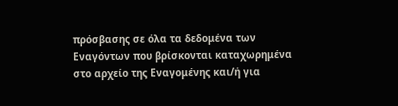πρόσβασης σε όλα τα δεδομένα των Εναγόντων που βρίσκονται καταχωρημένα στο αρχείο της Εναγομένης και/ή για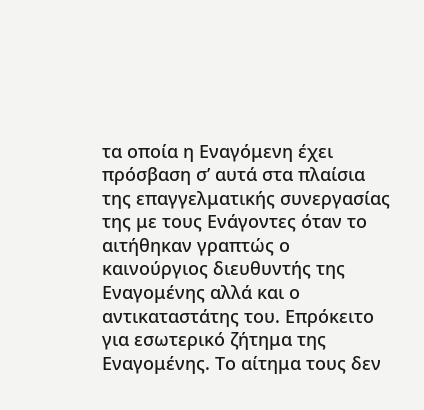τα οποία η Εναγόμενη έχει πρόσβαση σ’ αυτά στα πλαίσια της επαγγελματικής συνεργασίας της με τους Ενάγοντες όταν το αιτήθηκαν γραπτώς ο καινούργιος διευθυντής της Εναγομένης αλλά και ο αντικαταστάτης του. Επρόκειτο για εσωτερικό ζήτημα της Εναγομένης. Το αίτημα τους δεν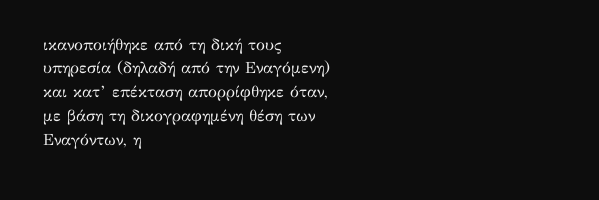ικανοποιήθηκε από τη δική τους υπηρεσία (δηλαδή από την Εναγόμενη) και κατ’ επέκταση απορρίφθηκε όταν, με βάση τη δικογραφημένη θέση των Εναγόντων, η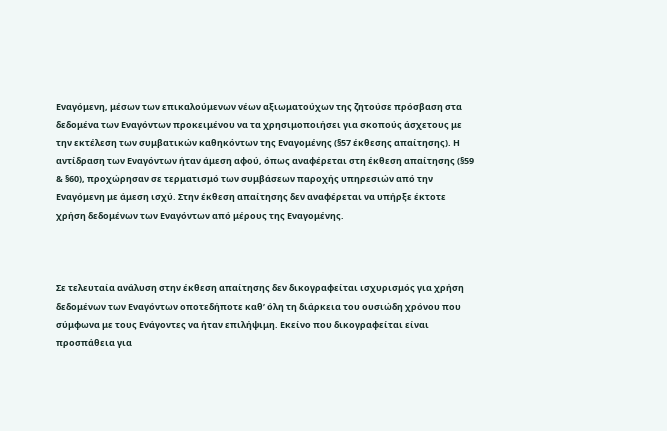Εναγόμενη, μέσων των επικαλούμενων νέων αξιωματούχων της ζητούσε πρόσβαση στα δεδομένα των Εναγόντων προκειμένου να τα χρησιμοποιήσει για σκοπούς άσχετους με την εκτέλεση των συμβατικών καθηκόντων της Εναγομένης (§57 έκθεσης απαίτησης). Η αντίδραση των Εναγόντων ήταν άμεση αφού, όπως αναφέρεται στη έκθεση απαίτησης (§59 & §60), προχώρησαν σε τερματισμό των συμβάσεων παροχής υπηρεσιών από την Εναγόμενη με άμεση ισχύ. Στην έκθεση απαίτησης δεν αναφέρεται να υπήρξε έκτοτε χρήση δεδομένων των Εναγόντων από μέρους της Εναγομένης.



Σε τελευταία ανάλυση στην έκθεση απαίτησης δεν δικογραφείται ισχυρισμός για χρήση δεδομένων των Εναγόντων οποτεδήποτε καθ’ όλη τη διάρκεια του ουσιώδη χρόνου που σύμφωνα με τους Ενάγοντες να ήταν επιλήψιμη. Εκείνο που δικογραφείται είναι προσπάθεια για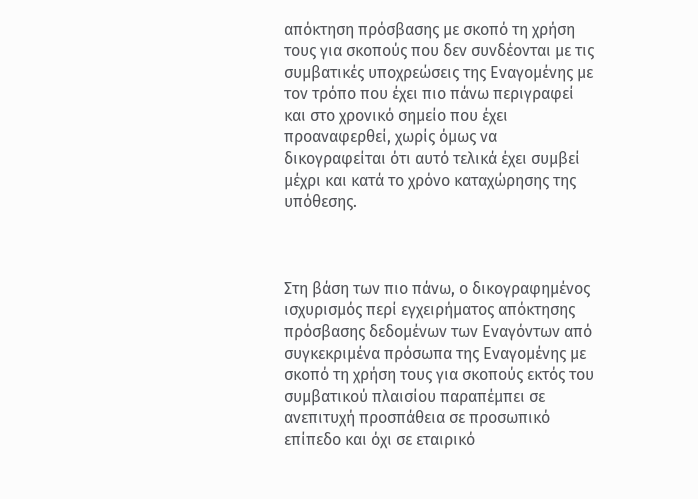απόκτηση πρόσβασης με σκοπό τη χρήση τους για σκοπούς που δεν συνδέονται με τις συμβατικές υποχρεώσεις της Εναγομένης με τον τρόπο που έχει πιο πάνω περιγραφεί και στο χρονικό σημείο που έχει προαναφερθεί, χωρίς όμως να δικογραφείται ότι αυτό τελικά έχει συμβεί μέχρι και κατά το χρόνο καταχώρησης της υπόθεσης.



Στη βάση των πιο πάνω, ο δικογραφημένος ισχυρισμός περί εγχειρήματος απόκτησης πρόσβασης δεδομένων των Εναγόντων από συγκεκριμένα πρόσωπα της Εναγομένης με σκοπό τη χρήση τους για σκοπούς εκτός του συμβατικού πλαισίου παραπέμπει σε ανεπιτυχή προσπάθεια σε προσωπικό επίπεδο και όχι σε εταιρικό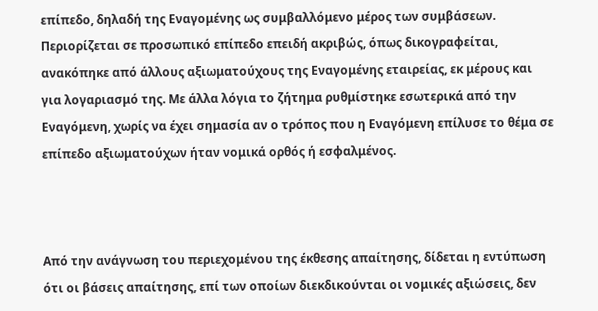επίπεδο, δηλαδή της Εναγομένης ως συμβαλλόμενο μέρος των συμβάσεων. Περιορίζεται σε προσωπικό επίπεδο επειδή ακριβώς, όπως δικογραφείται, ανακόπηκε από άλλους αξιωματούχους της Εναγομένης εταιρείας, εκ μέρους και για λογαριασμό της. Με άλλα λόγια το ζήτημα ρυθμίστηκε εσωτερικά από την Εναγόμενη, χωρίς να έχει σημασία αν ο τρόπος που η Εναγόμενη επίλυσε το θέμα σε επίπεδο αξιωματούχων ήταν νομικά ορθός ή εσφαλμένος.



Από την ανάγνωση του περιεχομένου της έκθεσης απαίτησης, δίδεται η εντύπωση ότι οι βάσεις απαίτησης, επί των οποίων διεκδικούνται οι νομικές αξιώσεις, δεν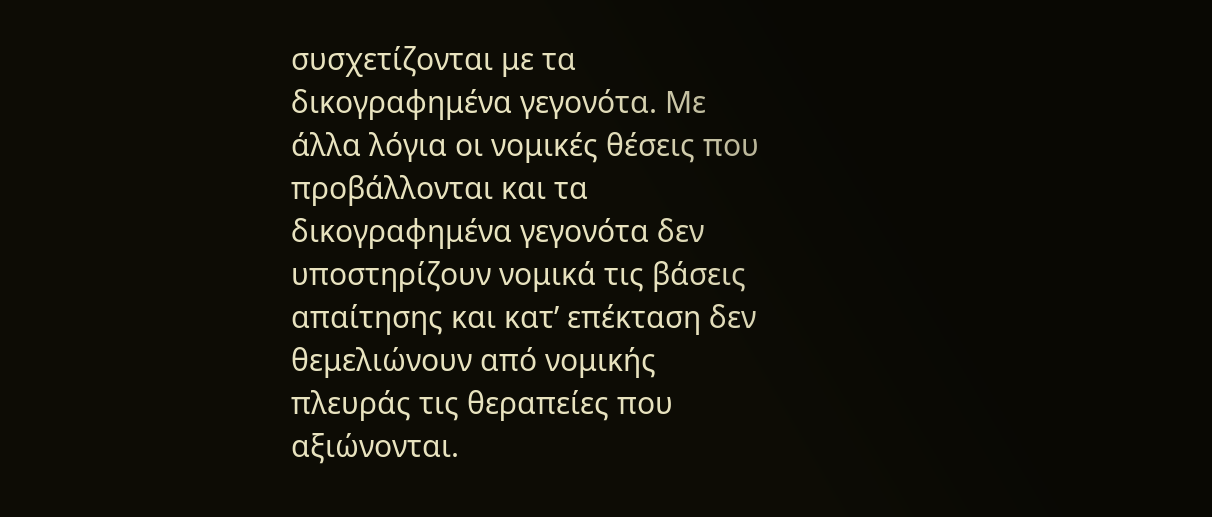συσχετίζονται με τα δικογραφημένα γεγονότα. Με άλλα λόγια οι νομικές θέσεις που προβάλλονται και τα δικογραφημένα γεγονότα δεν υποστηρίζουν νομικά τις βάσεις απαίτησης και κατ’ επέκταση δεν θεμελιώνουν από νομικής πλευράς τις θεραπείες που αξιώνονται.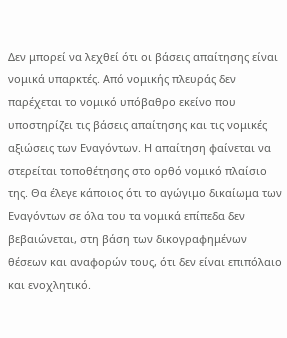Δεν μπορεί να λεχθεί ότι οι βάσεις απαίτησης είναι νομικά υπαρκτές. Από νομικής πλευράς δεν παρέχεται το νομικό υπόβαθρο εκείνο που υποστηρίζει τις βάσεις απαίτησης και τις νομικές αξιώσεις των Εναγόντων. Η απαίτηση φαίνεται να στερείται τοποθέτησης στο ορθό νομικό πλαίσιο της. Θα έλεγε κάποιος ότι το αγώγιμο δικαίωμα των Εναγόντων σε όλα του τα νομικά επίπεδα δεν βεβαιώνεται, στη βάση των δικογραφημένων θέσεων και αναφορών τους, ότι δεν είναι επιπόλαιο και ενοχλητικό.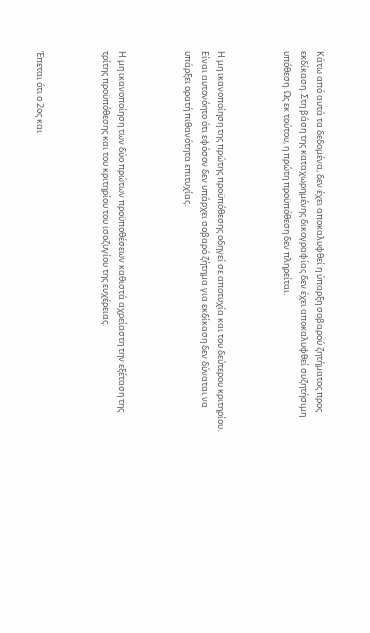Κάτω από αυτά τα δεδομένα, δεν έχει αποκαλυφθεί η ύπαρξη σοβαρού ζητήματος προς εκδίκαση. Στη βάση της καταχωρημένης δικογραφίας δεν έχει αποκαλυφθεί συζητήσιμη υπόθεση. Ως εκ τούτου, η πρώτη προϋπόθεση δεν πληρείται.



Η μη ικανοποίηση της πρώτης προϋπόθεσης οδηγεί σε αποτυχία και του δεύτερου κριτηρίου. Είναι αυτονόητο ότι εφόσον δεν υπάρχει σοβαρό ζήτημα για εκδίκαση δεν δύναται να υπάρξει ορατή πιθανότητα επιτυχίας.



Η μη ικανοποίηση των δύο πρώτων προϋποθέσεων καθιστά αχρείαστη την εξέταση της τρίτης προϋπόθεσης και του κριτηρίου του ισοζυγίου της ευχέρειας.



Έπεται ότι ο 2ος και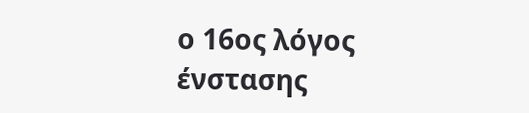ο 16ος λόγος ένστασης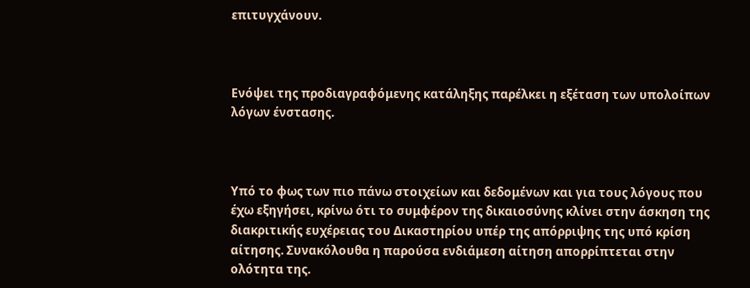επιτυγχάνουν.



Ενόψει της προδιαγραφόμενης κατάληξης παρέλκει η εξέταση των υπολοίπων λόγων ένστασης.



Υπό το φως των πιο πάνω στοιχείων και δεδομένων και για τους λόγους που έχω εξηγήσει, κρίνω ότι το συμφέρον της δικαιοσύνης κλίνει στην άσκηση της διακριτικής ευχέρειας του Δικαστηρίου υπέρ της απόρριψης της υπό κρίση αίτησης. Συνακόλουθα η παρούσα ενδιάμεση αίτηση απορρίπτεται στην ολότητα της.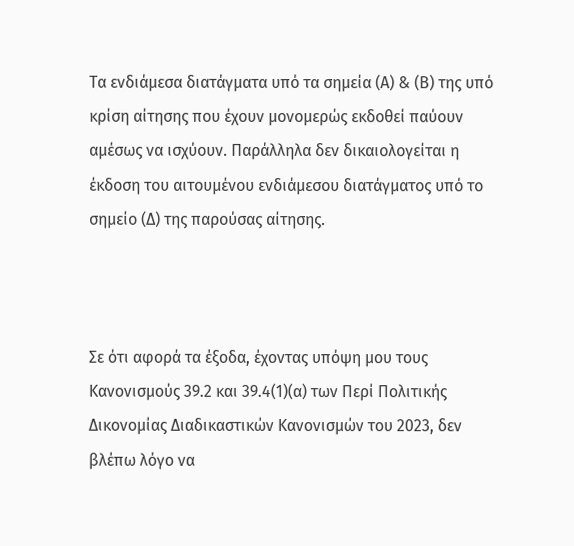Τα ενδιάμεσα διατάγματα υπό τα σημεία (Α) & (Β) της υπό κρίση αίτησης που έχουν μονομερώς εκδοθεί παύουν αμέσως να ισχύουν. Παράλληλα δεν δικαιολογείται η έκδοση του αιτουμένου ενδιάμεσου διατάγματος υπό το σημείο (Δ) της παρούσας αίτησης.



Σε ότι αφορά τα έξοδα, έχοντας υπόψη μου τους Κανονισμούς 39.2 και 39.4(1)(α) των Περί Πολιτικής Δικονομίας Διαδικαστικών Κανονισμών του 2023, δεν βλέπω λόγο να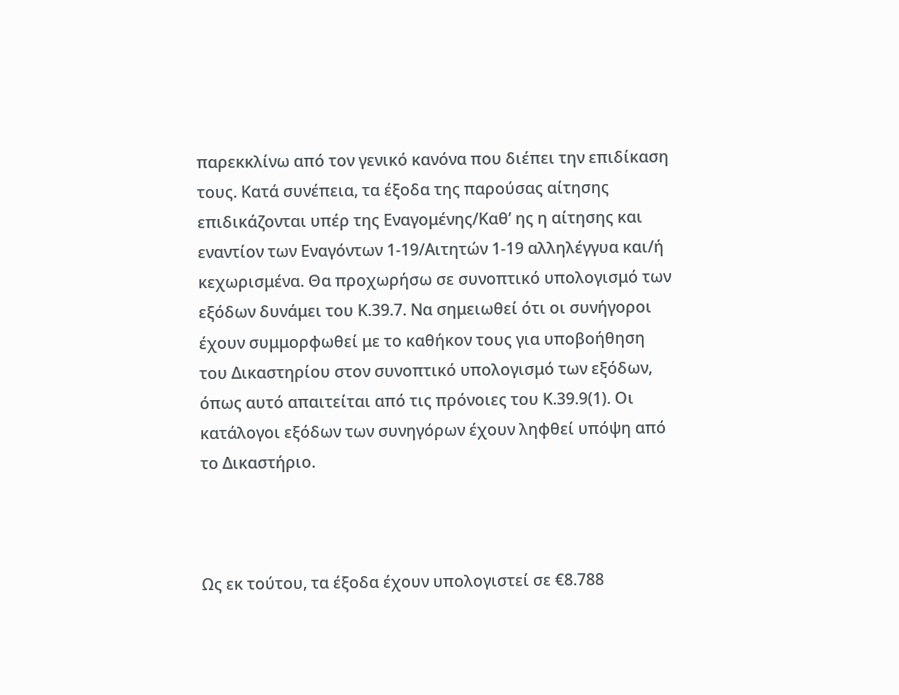παρεκκλίνω από τον γενικό κανόνα που διέπει την επιδίκαση τους. Κατά συνέπεια, τα έξοδα της παρούσας αίτησης επιδικάζονται υπέρ της Εναγομένης/Καθ’ ης η αίτησης και εναντίον των Εναγόντων 1-19/Αιτητών 1-19 αλληλέγγυα και/ή κεχωρισμένα. Θα προχωρήσω σε συνοπτικό υπολογισμό των εξόδων δυνάμει του Κ.39.7. Να σημειωθεί ότι οι συνήγοροι έχουν συμμορφωθεί με το καθήκον τους για υποβοήθηση του Δικαστηρίου στον συνοπτικό υπολογισμό των εξόδων, όπως αυτό απαιτείται από τις πρόνοιες του Κ.39.9(1). Οι κατάλογοι εξόδων των συνηγόρων έχουν ληφθεί υπόψη από το Δικαστήριο.



Ως εκ τούτου, τα έξοδα έχουν υπολογιστεί σε €8.788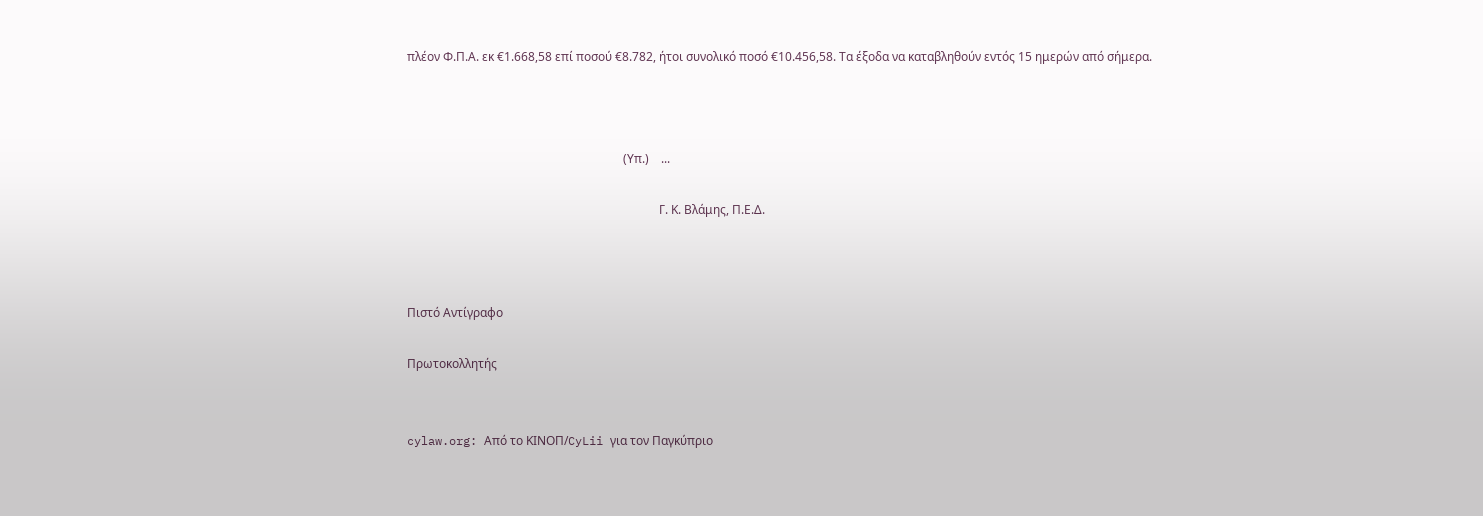πλέον Φ.Π.Α. εκ €1.668,58 επί ποσού €8.782, ήτοι συνολικό ποσό €10.456,58. Τα έξοδα να καταβληθούν εντός 15 ημερών από σήμερα.



                                                                        (Υπ.)    ...

                                                                                    Γ. Κ. Βλάμης, Π.Ε.Δ.



Πιστό Αντίγραφο

Πρωτοκολλητής


cylaw.org: Από το ΚΙΝOΠ/CyLii για τον Παγκύπριο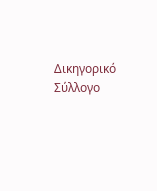Δικηγορικό Σύλλογο